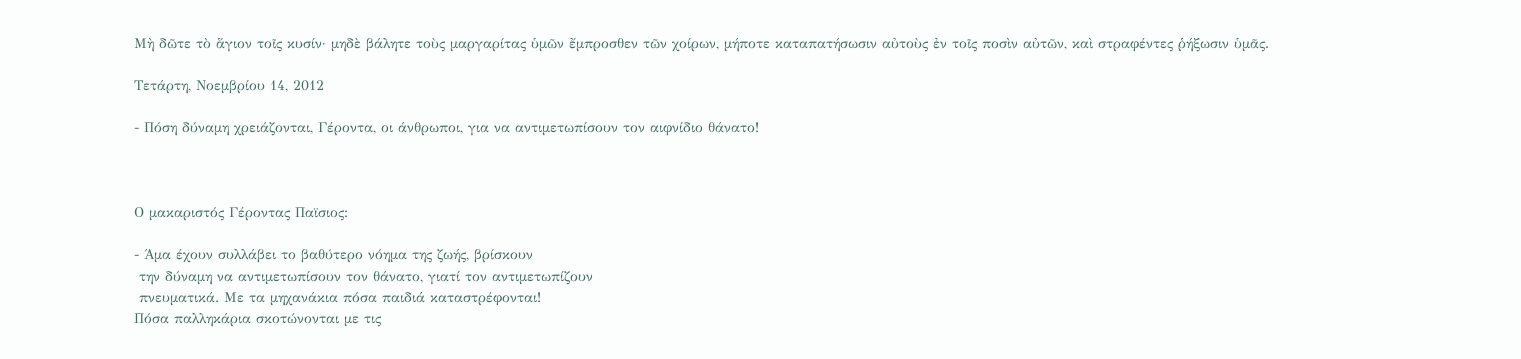Μὴ δῶτε τὸ ἅγιον τοῖς κυσίν· μηδὲ βάλητε τοὺς μαργαρίτας ὑμῶν ἔμπροσθεν τῶν χοίρων, μήποτε καταπατήσωσιν αὐτοὺς ἐν τοῖς ποσὶν αὐτῶν, καὶ στραφέντες ῥήξωσιν ὑμᾶς.

Τετάρτη, Νοεμβρίου 14, 2012

- Πόση δύναμη χρειάζονται, Γέροντα, οι άνθρωποι, για να αντιμετωπίσουν τον αιφνίδιο θάνατο!



Ο μακαριστός Γέροντας Παϊσιος:

- Άμα έχουν συλλάβει το βαθύτερο νόημα της ζωής, βρίσκουν
 την δύναμη να αντιμετωπίσουν τον θάνατο, γιατί τον αντιμετωπίζουν
 πνευματικά. Με τα μηχανάκια πόσα παιδιά καταστρέφονται!
Πόσα παλληκάρια σκοτώνονται με τις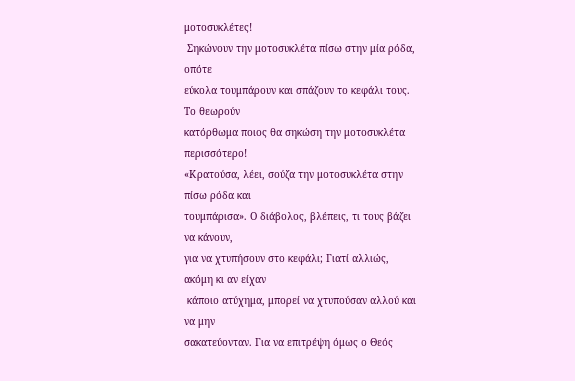μοτοσυκλέτες!
 Σηκώνουν την μοτοσυκλέτα πίσω στην μία ρόδα, οπότε
εύκολα τουμπάρουν και σπάζουν το κεφάλι τους. Το θεωρούν
κατόρθωμα ποιος θα σηκώση την μοτοσυκλέτα περισσότερο!
«Κρατούσα, λέει, σούζα την μοτοσυκλέτα στην πίσω ρόδα και
τουμπάρισα». Ο διάβολος, βλέπεις, τι τους βάζει να κάνουν,
για να χτυπήσουν στο κεφάλι; Γιατί αλλιώς, ακόμη κι αν είχαν
 κάποιο ατύχημα, μπορεί να χτυπούσαν αλλού και να μην
σακατεύονταν. Για να επιτρέψη όμως ο Θεός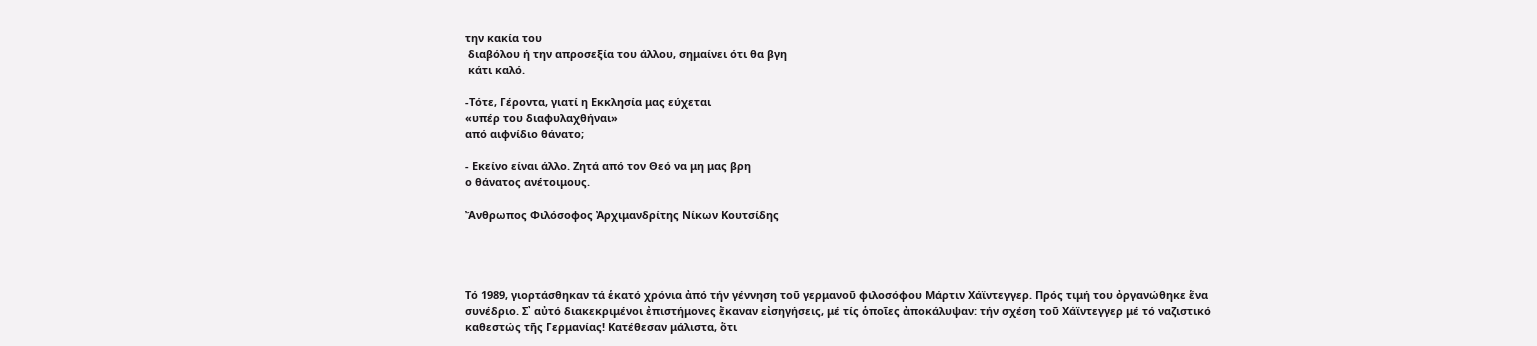την κακία του
 διαβόλου ή την απροσεξία του άλλου, σημαίνει ότι θα βγη
 κάτι καλό.

-Τότε, Γέροντα, γιατί η Εκκλησία μας εύχεται
«υπέρ του διαφυλαχθήναι»
από αιφνίδιο θάνατο;

- Εκείνο είναι άλλο. Ζητά από τον Θεό να μη μας βρη
ο θάνατος ανέτοιμους.

Ἄνθρωπος Φιλόσοφος Ἀρχιμανδρίτης Νίκων Κουτσίδης




Τό 1989, γιορτάσθηκαν τά ἑκατό χρόνια ἀπό τήν γέννηση τοῦ γερμανοῦ φιλοσόφου Μάρτιν Χάϊντεγγερ. Πρός τιμή του ὀργανώθηκε ἕνα συνέδριο. Σ᾿ αὐτό διακεκριμένοι ἐπιστήμονες ἔκαναν εἰσηγήσεις, μέ τίς ὁποῖες ἀποκάλυψαν: τήν σχέση τοῦ Χάϊντεγγερ μέ τό ναζιστικό καθεστώς τῆς Γερμανίας! Κατέθεσαν μάλιστα, ὅτι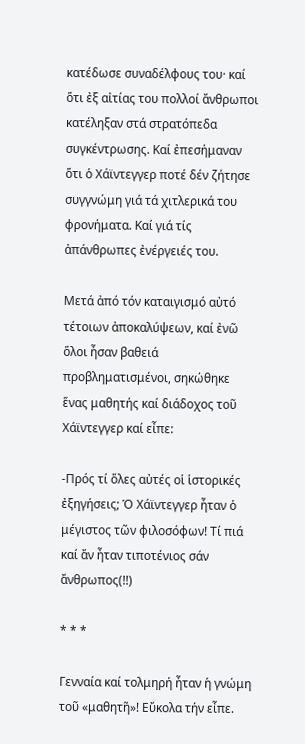κατέδωσε συναδέλφους του· καί ὅτι ἐξ αἰτίας του πολλοί ἄνθρωποι κατέληξαν στά στρατόπεδα συγκέντρωσης. Καί ἐπεσήμαναν ὅτι ὁ Χάϊντεγγερ ποτέ δέν ζήτησε συγγνώμη γιά τά χιτλερικά του φρονήματα. Καί γιά τίς ἀπάνθρωπες ἐνέργειές του.

Μετά ἀπό τόν καταιγισμό αὐτό τέτοιων ἀποκαλύψεων, καί ἐνῶ ὅλοι ἦσαν βαθειά προβληματισμένοι, σηκώθηκε ἕνας μαθητής καί διάδοχος τοῦ Χάϊντεγγερ καί εἶπε:

‐Πρός τί ὅλες αὐτές οἱ ἱστορικές ἐξηγήσεις; Ὁ Χάϊντεγγερ ἦταν ὁ μέγιστος τῶν φιλοσόφων! Τί πιά καί ἄν ἦταν τιποτένιος σάν ἄνθρωπος(!!)

* * *

Γενναία καί τολμηρή ἦταν ἡ γνώμη τοῦ «μαθητῆ»! Εὔκολα τήν εἶπε.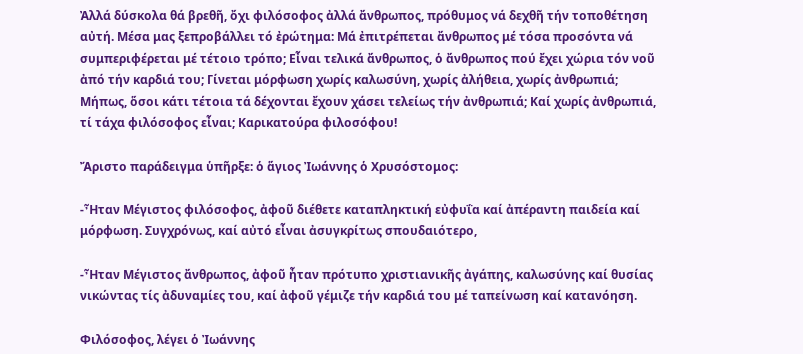Ἀλλά δύσκολα θά βρεθῆ, ὄχι φιλόσοφος ἀλλά ἄνθρωπος, πρόθυμος νά δεχθῆ τήν τοποθέτηση αὐτή. Μέσα μας ξεπροβάλλει τό ἐρώτημα: Μά ἐπιτρέπεται ἄνθρωπος μέ τόσα προσόντα νά συμπεριφέρεται μέ τέτοιο τρόπο; Εἶναι τελικά ἄνθρωπος, ὁ ἄνθρωπος πού ἔχει χώρια τόν νοῦ ἀπό τήν καρδιά του; Γίνεται μόρφωση χωρίς καλωσύνη, χωρίς ἀλήθεια, χωρίς ἀνθρωπιά; Μήπως, ὅσοι κάτι τέτοια τά δέχονται ἔχουν χάσει τελείως τήν ἀνθρωπιά; Καί χωρίς ἀνθρωπιά, τί τάχα φιλόσοφος εἶναι; Καρικατούρα φιλοσόφου!

Ἄριστο παράδειγμα ὑπῆρξε: ὁ ἅγιος Ἰωάννης ὁ Χρυσόστομος:

-Ἦταν Μέγιστος φιλόσοφος, ἀφοῦ διέθετε καταπληκτική εὐφυΐα καί ἀπέραντη παιδεία καί μόρφωση. Συγχρόνως, καί αὐτό εἶναι ἀσυγκρίτως σπουδαιότερο,

-Ἦταν Μέγιστος ἄνθρωπος, ἀφοῦ ἦταν πρότυπο χριστιανικῆς ἀγάπης, καλωσύνης καί θυσίας νικώντας τίς ἀδυναμίες του, καί ἀφοῦ γέμιζε τήν καρδιά του μέ ταπείνωση καί κατανόηση.

Φιλόσοφος, λέγει ὁ Ἰωάννης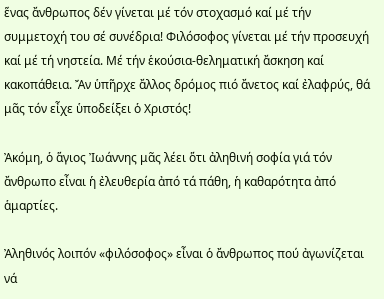ἕνας ἄνθρωπος δέν γίνεται μέ τόν στοχασμό καί μέ τήν συμμετοχή του σέ συνέδρια! Φιλόσοφος γίνεται μέ τήν προσευχή καί μέ τή νηστεία. Μέ τήν ἑκούσια‐θεληματική ἄσκηση καί κακοπάθεια. Ἄν ὑπῆρχε ἄλλος δρόμος πιό ἄνετος καί ἐλαφρύς, θά μᾶς τόν εἶχε ὑποδείξει ὁ Χριστός!

Ἀκόμη, ὁ ἅγιος Ἰωάννης μᾶς λέει ὅτι ἀληθινή σοφία γιά τόν ἄνθρωπο εἶναι ἡ ἐλευθερία ἀπό τά πάθη, ἡ καθαρότητα ἀπό ἁμαρτίες.

Ἀληθινός λοιπόν «φιλόσοφος» εἶναι ὁ ἄνθρωπος πού ἀγωνίζεται νά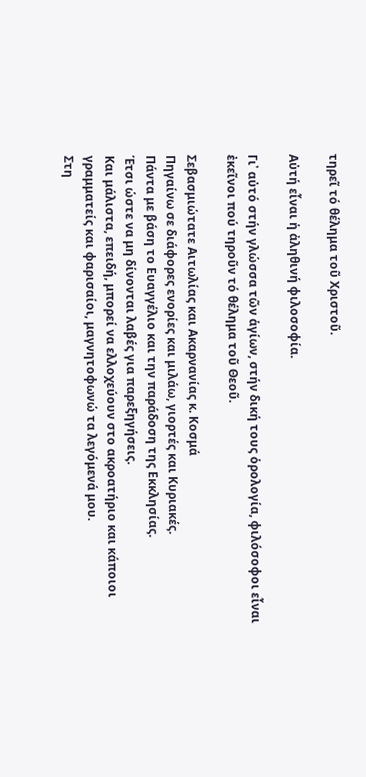τηρεῖ τό θέλημα τοῦ Χριστοῦ.

Αὐτή εἶναι ἡ ἀληθινή φιλοσοφία.

Γι᾿ αὐτό στήν γλώσσα τῶν ἁγίων, στήν δική τους ὁρολογία, φιλόσοφοι εἶναι ἐκεῖνοι πού τηροῦν τό θέλημα τοῦ Θεοῦ.

Σεβασμιώτατε Αιτωλίας και Ακαρνανίας κ. Κοσμά
Πηγαίνω σε διάφορες ενορίες και μιλάω, γιορτές και Κυριακές.
Πάντα με βάση το Ευαγγέλιο και την παράδοση της Εκκλησίας.
Έτσι ώστε να μη δίνονται λαβές για παρεξηγήσεις.
Και μάλιστα, επειδή, μπορεί να ελλοχεύουν στο ακροατήριο και κάποιοι γραμματείς και φαρισαίοι, μαγνητοφωνώ τα λεγόμενά μου.
Στη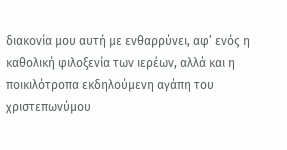διακονία μου αυτή με ενθαρρύνει, αφ’ ενός η καθολική φιλοξενία των ιερέων, αλλά και η ποικιλότροπα εκδηλούμενη αγάπη του χριστεπωνύμου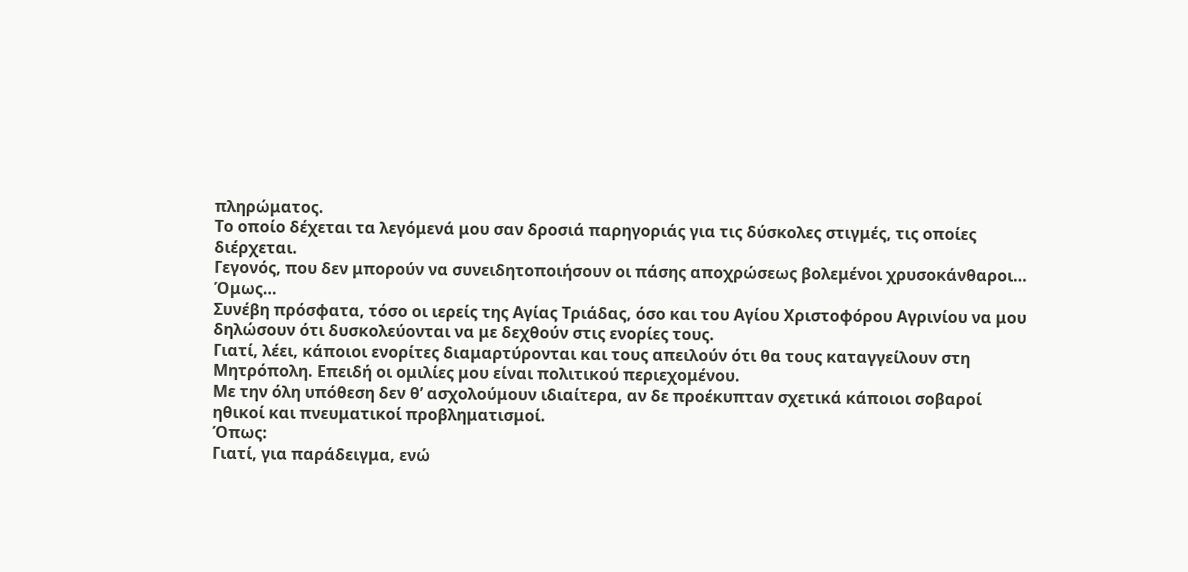πληρώματος.
Το οποίο δέχεται τα λεγόμενά μου σαν δροσιά παρηγοριάς για τις δύσκολες στιγμές, τις οποίες διέρχεται.
Γεγονός, που δεν μπορούν να συνειδητοποιήσουν οι πάσης αποχρώσεως βολεμένοι χρυσοκάνθαροι…
Όμως…
Συνέβη πρόσφατα, τόσο οι ιερείς της Αγίας Τριάδας, όσο και του Αγίου Χριστοφόρου Αγρινίου να μου δηλώσουν ότι δυσκολεύονται να με δεχθούν στις ενορίες τους.
Γιατί, λέει, κάποιοι ενορίτες διαμαρτύρονται και τους απειλούν ότι θα τους καταγγείλουν στη Μητρόπολη. Επειδή οι ομιλίες μου είναι πολιτικού περιεχομένου.
Με την όλη υπόθεση δεν θ’ ασχολούμουν ιδιαίτερα, αν δε προέκυπταν σχετικά κάποιοι σοβαροί ηθικοί και πνευματικοί προβληματισμοί.
Όπως:
Γιατί, για παράδειγμα, ενώ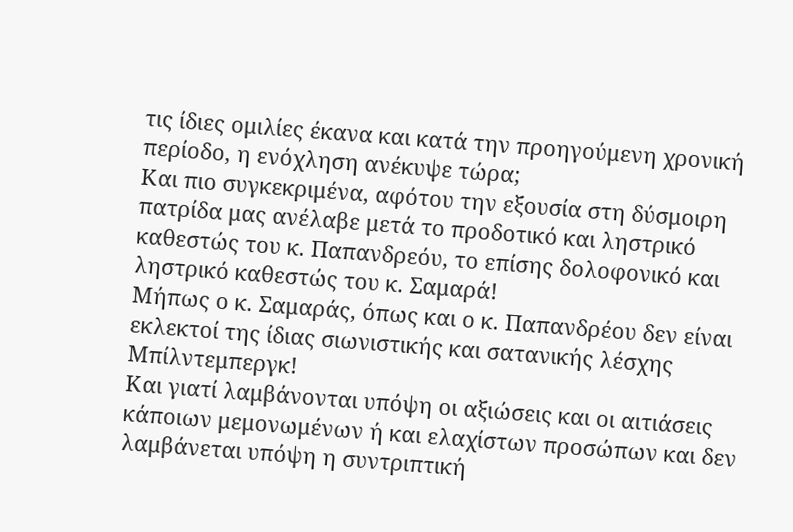τις ίδιες ομιλίες έκανα και κατά την προηγούμενη χρονική περίοδο, η ενόχληση ανέκυψε τώρα;
Και πιο συγκεκριμένα, αφότου την εξουσία στη δύσμοιρη πατρίδα μας ανέλαβε μετά το προδοτικό και ληστρικό καθεστώς του κ. Παπανδρεόυ, το επίσης δολοφονικό και ληστρικό καθεστώς του κ. Σαμαρά!
Μήπως ο κ. Σαμαράς, όπως και ο κ. Παπανδρέου δεν είναι εκλεκτοί της ίδιας σιωνιστικής και σατανικής λέσχης Μπίλντεμπεργκ!
Και γιατί λαμβάνονται υπόψη οι αξιώσεις και οι αιτιάσεις κάποιων μεμονωμένων ή και ελαχίστων προσώπων και δεν λαμβάνεται υπόψη η συντριπτική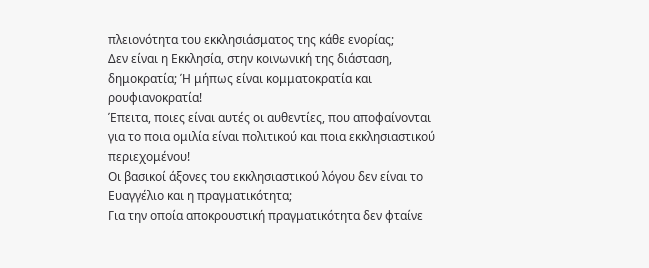πλειονότητα του εκκλησιάσματος της κάθε ενορίας;
Δεν είναι η Εκκλησία, στην κοινωνική της διάσταση, δημοκρατία; Ή μήπως είναι κομματοκρατία και ρουφιανοκρατία!
Έπειτα, ποιες είναι αυτές οι αυθεντίες, που αποφαίνονται για το ποια ομιλία είναι πολιτικού και ποια εκκλησιαστικού περιεχομένου!
Οι βασικοί άξονες του εκκλησιαστικού λόγου δεν είναι το Ευαγγέλιο και η πραγματικότητα;
Για την οποία αποκρουστική πραγματικότητα δεν φταίνε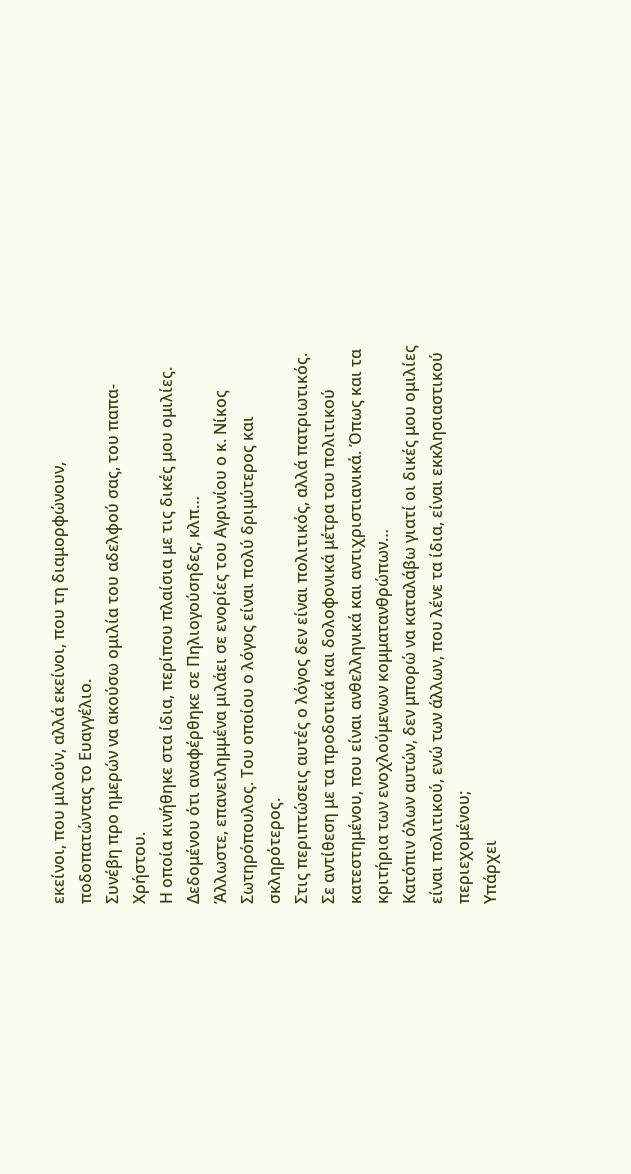εκείνοι, που μιλούν, αλλά εκείνοι, που τη διαμορφώνουν, ποδοπατώντας το Ευαγγέλιο.
Συνέβη προ ημερών να ακούσω ομιλία του αδελφού σας, του παπα-Χρήστου.
Η οποία κινήθηκε στα ίδια, περίπου πλαίσια με τις δικές μου ομιλίες. Δεδομένου ότι αναφέρθηκε σε Πηλιογούσηδες, κλπ…
Άλλωστε, επανειλημμένα μιλάει σε ενορίες του Αγρινίου ο κ. Νίκος Σωτηρόπουλος. Του οποίου ο λόγος είναι πολύ δριμύτερος και σκληρότερος.
Στις περιπτώσεις αυτές ο λόγος δεν είναι πολιτικός, αλλά πατριωτικός.
Σε αντίθεση με τα προδοτικά και δολοφονικά μέτρα του πολιτικού κατεστημένου, που είναι ανθελληνικά και αντιχριστιανικά. Όπως και τα κριτήρια των ενοχλούμενων κομματανθρώπων…
Κατόπιν όλων αυτών, δεν μπορώ να καταλάβω γιατί οι δικές μου ομιλίες είναι πολιτικού, ενώ των άλλων, που λένε τα ίδια, είναι εκκλησιαστικού περιεχομένου;
Υπάρχει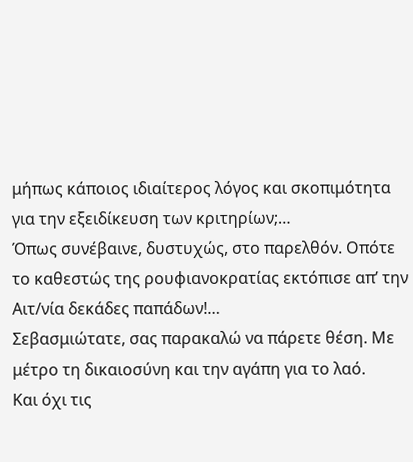μήπως κάποιος ιδιαίτερος λόγος και σκοπιμότητα για την εξειδίκευση των κριτηρίων;…
Όπως συνέβαινε, δυστυχώς, στο παρελθόν. Οπότε το καθεστώς της ρουφιανοκρατίας εκτόπισε απ’ την Αιτ/νία δεκάδες παπάδων!…
Σεβασμιώτατε, σας παρακαλώ να πάρετε θέση. Με μέτρο τη δικαιοσύνη και την αγάπη για το λαό.
Και όχι τις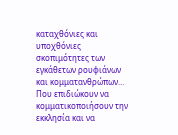καταχθόνιες και υποχθόνιες σκοπιμότητες των εγκάθετων ρουφιάνων και κομματανθρώπων…
Που επιδιώκουν να κομματικοποιήσουν την εκκλησία και να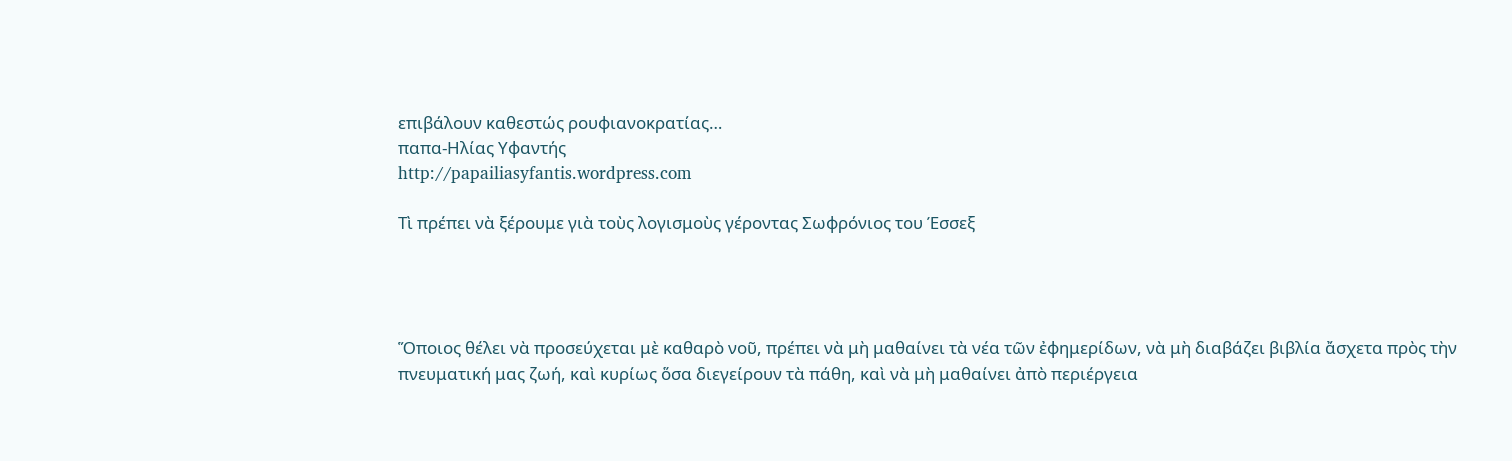επιβάλουν καθεστώς ρουφιανοκρατίας…
παπα-Ηλίας Υφαντής
http://papailiasyfantis.wordpress.com

Τὶ πρέπει νὰ ξέρουμε γιὰ τοὺς λογισμοὺς γέροντας Σωφρόνιος του Έσσεξ




Ὅποιος θέλει νὰ προσεύχεται μὲ καθαρὸ νοῦ, πρέπει νὰ μὴ μαθαίνει τὰ νέα τῶν ἐφημερίδων, νὰ μὴ διαβάζει βιβλία ἄσχετα πρὸς τὴν πνευματική μας ζωή, καὶ κυρίως ὅσα διεγείρουν τὰ πάθη, καὶ νὰ μὴ μαθαίνει ἀπὸ περιέργεια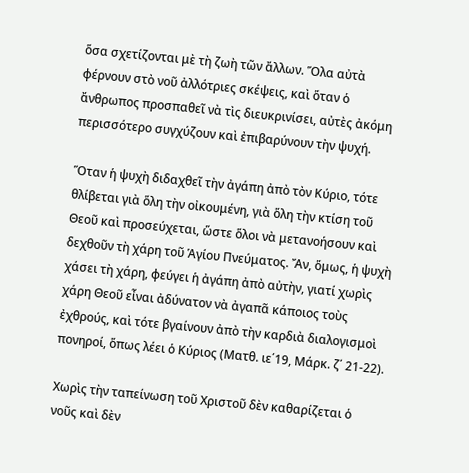ὅσα σχετίζονται μὲ τὴ ζωὴ τῶν ἄλλων. Ὅλα αὐτὰ φέρνουν στὸ νοῦ ἀλλότριες σκέψεις, καὶ ὅταν ὁ ἄνθρωπος προσπαθεῖ νὰ τὶς διευκρινίσει, αὐτὲς ἀκόμη περισσότερο συγχύζουν καὶ ἐπιβαρύνουν τὴν ψυχή.

Ὅταν ἡ ψυχὴ διδαχθεῖ τὴν ἀγάπη ἀπὸ τὸν Κύριο, τότε θλίβεται γιὰ ὅλη τὴν οἰκουμένη, γιὰ ὅλη τὴν κτίση τοῦ Θεοῦ καὶ προσεύχεται, ὥστε ὅλοι νὰ μετανοήσουν καὶ δεχθοῦν τὴ χάρη τοῦ Ἁγίου Πνεύματος. Ἄν, ὅμως, ἡ ψυχὴ χάσει τὴ χάρη, φεύγει ἡ ἀγάπη ἀπὸ αὐτὴν, γιατί χωρὶς χάρη Θεοῦ εἶναι ἀδύνατον νὰ ἀγαπᾶ κάποιος τοὺς ἐχθρούς, καὶ τότε βγαίνουν ἀπὸ τὴν καρδιὰ διαλογισμοὶ πονηροί, ὅπως λέει ὁ Κύριος (Ματθ. ιε΄19, Μάρκ. ζ΄ 21-22).

Χωρὶς τὴν ταπείνωση τοῦ Χριστοῦ δὲν καθαρίζεται ὁ νοῦς καὶ δὲν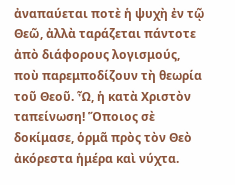ἀναπαύεται ποτὲ ἡ ψυχὴ ἐν τῷ Θεῶ, ἀλλὰ ταράζεται πάντοτε ἀπὸ διάφορους λογισμούς, ποὺ παρεμποδίζουν τὴ θεωρία τοῦ Θεοῦ. Ὦ, ἡ κατὰ Χριστὸν ταπείνωση! Ὅποιος σὲ δοκίμασε, ὁρμᾶ πρὸς τὸν Θεὸ ἀκόρεστα ἡμέρα καὶ νύχτα.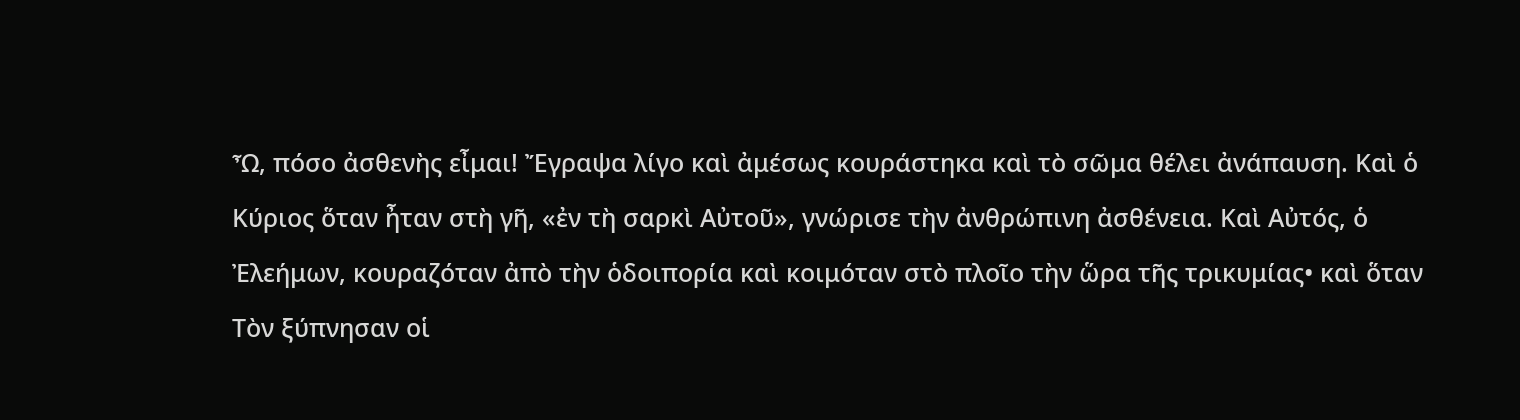Ὦ, πόσο ἀσθενὴς εἶμαι! Ἔγραψα λίγο καὶ ἀμέσως κουράστηκα καὶ τὸ σῶμα θέλει ἀνάπαυση. Καὶ ὁ Κύριος ὅταν ἦταν στὴ γῆ, «ἐν τὴ σαρκὶ Αὐτοῦ», γνώρισε τὴν ἀνθρώπινη ἀσθένεια. Καὶ Αὐτός, ὁ Ἐλεήμων, κουραζόταν ἀπὸ τὴν ὁδοιπορία καὶ κοιμόταν στὸ πλοῖο τὴν ὥρα τῆς τρικυμίας• καὶ ὅταν Τὸν ξύπνησαν οἱ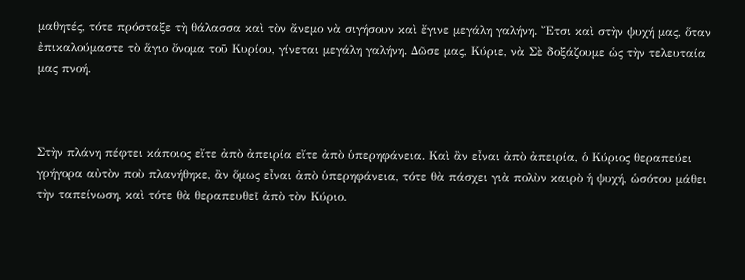μαθητές, τότε πρόσταξε τὴ θάλασσα καὶ τὸν ἄνεμο νὰ σιγήσουν καὶ ἔγινε μεγάλη γαλήνη. Ἔτσι καὶ στὴν ψυχή μας, ὅταν ἐπικαλούμαστε τὸ ἅγιο ὄνομα τοῦ Κυρίου, γίνεται μεγάλη γαλήνη. Δῶσε μας, Κύριε, νὰ Σὲ δοξάζουμε ὡς τὴν τελευταία μας πνοή.



Στὴν πλάνη πέφτει κάποιος εἴτε ἀπὸ ἀπειρία εἴτε ἀπὸ ὑπερηφάνεια. Καὶ ἂν εἶναι ἀπὸ ἀπειρία, ὁ Κύριος θεραπεύει γρήγορα αὐτὸν ποὺ πλανήθηκε, ἂν ὅμως εἶναι ἀπὸ ὑπερηφάνεια, τότε θὰ πάσχει γιὰ πολὺν καιρὸ ἡ ψυχή, ὡσότου μάθει τὴν ταπείνωση, καὶ τότε θὰ θεραπευθεῖ ἀπὸ τὸν Κύριο.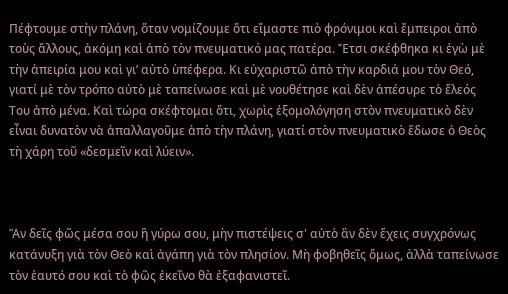Πέφτουμε στὴν πλάνη, ὅταν νομίζουμε ὅτι εἴμαστε πιὸ φρόνιμοι καὶ ἔμπειροι ἀπὸ τοὺς ἄλλους, ἀκόμη καὶ ἀπὸ τὸν πνευματικό μας πατέρα. Ἔτσι σκέφθηκα κι ἐγὼ μὲ τὴν ἀπειρία μου καὶ γι’ αὐτὸ ὑπέφερα. Κι εὐχαριστῶ ἀπὸ τὴν καρδιά μου τὸν Θεό, γιατί μὲ τὸν τρόπο αὐτὸ μὲ ταπείνωσε καὶ μὲ νουθέτησε καὶ δὲν ἀπέσυρε τὸ ἔλεός Του ἀπὸ μένα. Καὶ τώρα σκέφτομαι ὅτι, χωρὶς ἐξομολόγηση στὸν πνευματικὸ δὲν εἶναι δυνατὸν νὰ ἀπαλλαγοῦμε ἀπὸ τὴν πλάνη, γιατί στὸν πνευματικὸ ἔδωσε ὁ Θεὸς τὴ χάρη τοῦ «δεσμεῖν καὶ λύειν».



Ἂν δεῖς φῶς μέσα σου ἢ γύρω σου, μὴν πιστέψεις σ' αὐτὸ ἂν δὲν ἔχεις συγχρόνως κατάνυξη γιὰ τὸν Θεὸ καὶ ἀγάπη γιὰ τὸν πλησίον. Μὴ φοβηθεῖς ὅμως, ἀλλὰ ταπείνωσε τὸν ἑαυτό σου καὶ τὸ φῶς ἐκεῖνο θὰ ἐξαφανιστεῖ.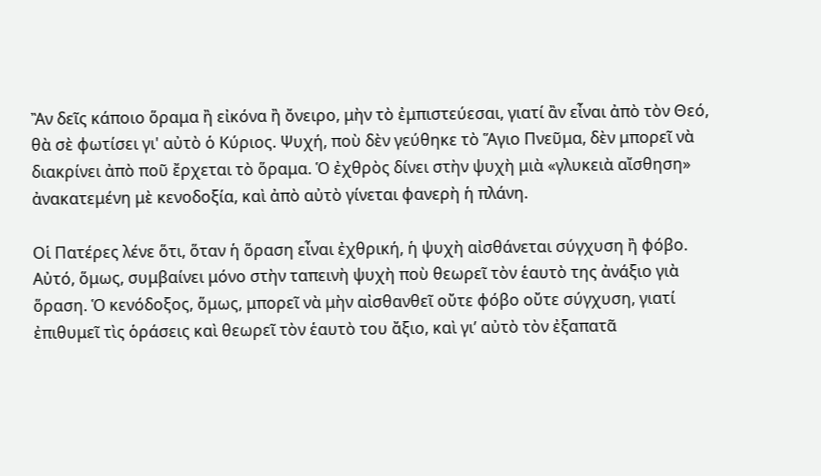Ἂν δεῖς κάποιο ὅραμα ἢ εἰκόνα ἢ ὄνειρο, μὴν τὸ ἐμπιστεύεσαι, γιατί ἂν εἶναι ἀπὸ τὸν Θεό, θὰ σὲ φωτίσει γι' αὐτὸ ὁ Κύριος. Ψυχή, ποὺ δὲν γεύθηκε τὸ Ἅγιο Πνεῦμα, δὲν μπορεῖ νὰ διακρίνει ἀπὸ ποῦ ἔρχεται τὸ ὅραμα. Ὁ ἐχθρὸς δίνει στὴν ψυχὴ μιὰ «γλυκειὰ αἴσθηση» ἀνακατεμένη μὲ κενοδοξία, καὶ ἀπὸ αὐτὸ γίνεται φανερὴ ἡ πλάνη.

Οἱ Πατέρες λένε ὅτι, ὅταν ἡ ὅραση εἶναι ἐχθρική, ἡ ψυχὴ αἰσθάνεται σύγχυση ἢ φόβο. Αὐτό, ὅμως, συμβαίνει μόνο στὴν ταπεινὴ ψυχὴ ποὺ θεωρεῖ τὸν ἑαυτὸ της ἀνάξιο γιὰ ὅραση. Ὁ κενόδοξος, ὅμως, μπορεῖ νὰ μὴν αἰσθανθεῖ οὔτε φόβο οὔτε σύγχυση, γιατί ἐπιθυμεῖ τὶς ὁράσεις καὶ θεωρεῖ τὸν ἑαυτὸ του ἄξιο, καὶ γι’ αὐτὸ τὸν ἐξαπατᾶ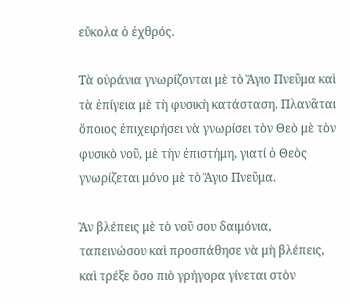εὔκολα ὁ ἐχθρός.

Τὰ οὐράνια γνωρίζονται μὲ τὸ Ἅγιο Πνεῦμα καὶ τὰ ἐπίγεια μὲ τὴ φυσικὴ κατάσταση. Πλανᾶται ὅποιος ἐπιχειρήσει νὰ γνωρίσει τὸν Θεὸ μὲ τὸν φυσικὸ νοῦ, μὲ τὴν ἐπιστήμη, γιατί ὁ Θεὸς γνωρίζεται μόνο μὲ τὸ Ἅγιο Πνεῦμα.

Ἂν βλέπεις μὲ τὸ νοῦ σου δαιμόνια, ταπεινώσου καὶ προσπάθησε νὰ μὴ βλέπεις, καὶ τρέξε ὅσο πιὸ γρήγορα γίνεται στὸν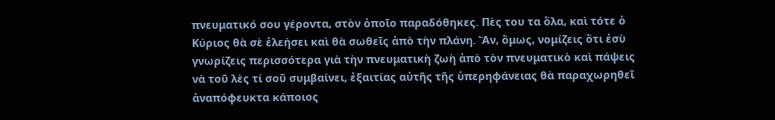πνευματικό σου γέροντα, στὸν ὁποῖο παραδόθηκες. Πὲς του τα ὅλα, καὶ τότε ὁ Κύριος θὰ σὲ ἐλεήσει καὶ θὰ σωθεῖς ἀπὸ τὴν πλάνη. Ἄν, ὅμως, νομίζεις ὅτι ἐσὺ γνωρίζεις περισσότερα γιὰ τὴν πνευματικὴ ζωὴ ἀπὸ τὸν πνευματικὸ καὶ πάψεις νὰ τοῦ λὲς τί σοῦ συμβαίνει, ἐξαιτίας αὐτῆς τῆς ὑπερηφάνειας θὰ παραχωρηθεῖ ἀναπόφευκτα κάποιος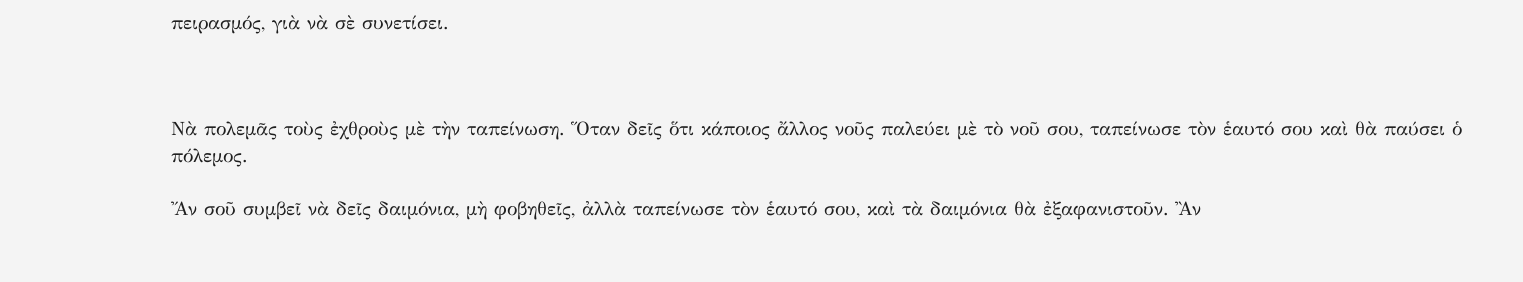πειρασμός, γιὰ νὰ σὲ συνετίσει.



Νὰ πολεμᾶς τοὺς ἐχθροὺς μὲ τὴν ταπείνωση. Ὅταν δεῖς ὅτι κάποιος ἄλλος νοῦς παλεύει μὲ τὸ νοῦ σου, ταπείνωσε τὸν ἑαυτό σου καὶ θὰ παύσει ὁ πόλεμος.

Ἄν σοῦ συμβεῖ νὰ δεῖς δαιμόνια, μὴ φοβηθεῖς, ἀλλὰ ταπείνωσε τὸν ἑαυτό σου, καὶ τὰ δαιμόνια θὰ ἐξαφανιστοῦν. Ἂν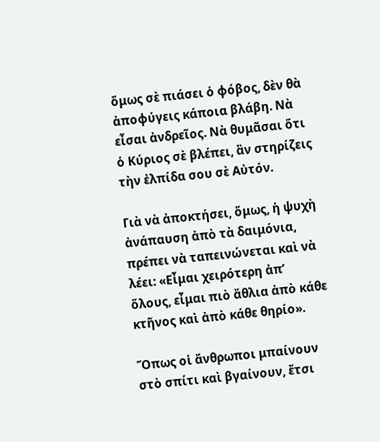ὅμως σὲ πιάσει ὁ φόβος, δὲν θὰ ἀποφύγεις κάποια βλάβη. Νὰ εἶσαι ἀνδρεῖος. Νὰ θυμᾶσαι ὅτι ὁ Κύριος σὲ βλέπει, ἂν στηρίζεις τὴν ἐλπίδα σου σὲ Αὐτόν.

Γιὰ νὰ ἀποκτήσει, ὅμως, ἡ ψυχὴ ἀνάπαυση ἀπὸ τὰ δαιμόνια, πρέπει νὰ ταπεινώνεται καὶ νὰ λέει: «Εἶμαι χειρότερη ἀπ’ ὅλους, εἶμαι πιὸ ἄθλια ἀπὸ κάθε κτῆνος καὶ ἀπὸ κάθε θηρίο».

Ὅπως οἱ ἄνθρωποι μπαίνουν στὸ σπίτι καὶ βγαίνουν, ἔτσι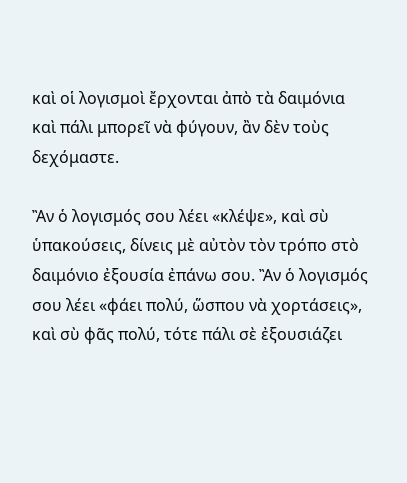καὶ οἱ λογισμοὶ ἔρχονται ἀπὸ τὰ δαιμόνια καὶ πάλι μπορεῖ νὰ φύγουν, ἂν δὲν τοὺς δεχόμαστε.

Ἂν ὁ λογισμός σου λέει «κλέψε», καὶ σὺ ὑπακούσεις, δίνεις μὲ αὐτὸν τὸν τρόπο στὸ δαιμόνιο ἐξουσία ἐπάνω σου. Ἂν ὁ λογισμός σου λέει «φάει πολύ, ὥσπου νὰ χορτάσεις», καὶ σὺ φᾶς πολύ, τότε πάλι σὲ ἐξουσιάζει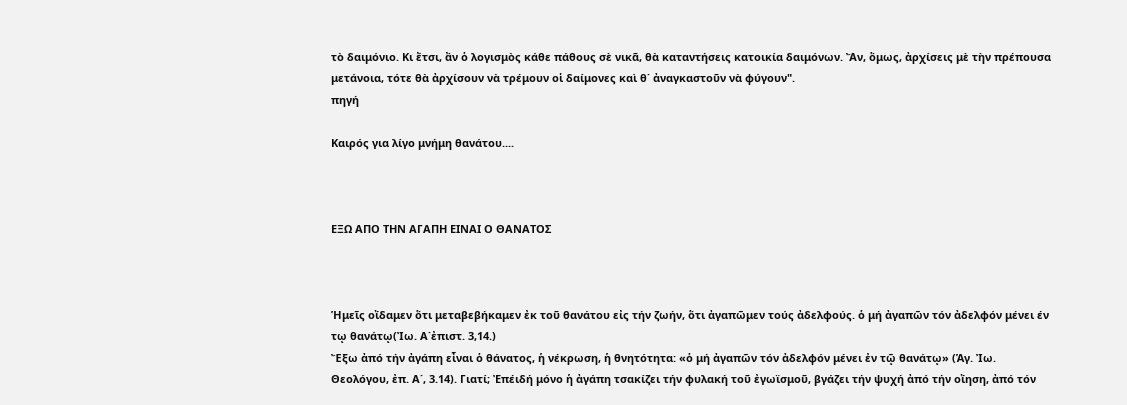τὸ δαιμόνιο. Κι ἔτσι, ἂν ὁ λογισμὸς κάθε πάθους σὲ νικᾶ, θὰ καταντήσεις κατοικία δαιμόνων. Ἄν, ὅμως, ἀρχίσεις μὲ τὴν πρέπουσα μετάνοια, τότε θὰ ἀρχίσουν νὰ τρέμουν οἱ δαίμονες καὶ θ΄ ἀναγκαστοῦν νὰ φύγουν".
πηγή

Καιρός για λίγο μνήμη θανάτου....



ΕΞΩ ΑΠΟ ΤΗΝ ΑΓΑΠΗ ΕΙΝΑΙ Ο ΘΑΝΑΤΟΣ



Ἡμεῖς οἴδαμεν ὅτι μεταβεβήκαμεν ἐκ τοῦ θανάτου εἰς τήν ζωήν, ὅτι ἀγαπῶμεν τούς ἀδελφούς. ὁ μή ἀγαπῶν τόν ἀδελφόν μένει έν τῳ θανάτῳ(Ἰω. Α΄ἐπιστ. 3,14.)
Ἔξω ἀπό τήν ἀγάπη εἶναι ὁ θάνατος, ἡ νέκρωση, ἡ θνητότητα: «ὁ μή ἀγαπῶν τόν ἀδελφόν μένει ἐν τῷ θανάτῳ» (Ἁγ. Ἰω. Θεολόγου, ἐπ. Α΄, 3.14). Γιατί; Ἐπέιδή μόνο ἡ ἀγάπη τσακίζει τήν φυλακή τοῦ ἐγωϊσμοῦ, βγάζει τήν ψυχή ἀπό τήν οἴηση, ἀπό τόν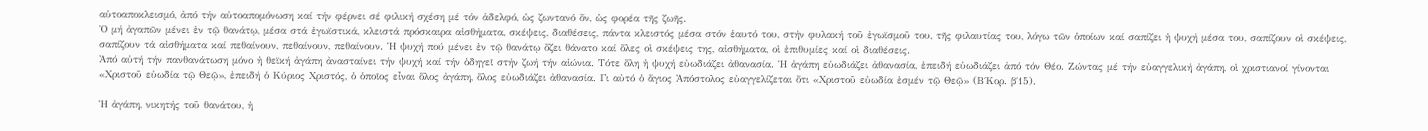αὐτοαποκλεισμό, ἀπό τήν αὐτοαπομόνωση καί τήν φέρνει σέ φιλική σχέση μέ τόν ἀδελφό, ὡς ζωντανό ὄν, ὡς φορέα τῆς ζωῆς.
Ὁ μή ἀγαπῶν μένει ἐν τῷ θανάτῳ, μέσα στά ἐγωϊστικά, κλειστά πρόσκαιρα αἰσθήματα, σκέψεις, διαθέσεις, πάντα κλειστός μέσα στόν ἑαυτό του, στήν φυλακή τοῦ ἐγωϊσμοῦ του, τῆς φιλαυτίας του, λόγω τῶν ὁποίων καί σαπίζει ἡ ψυχή μέσα του, σαπίζουν οἱ σκέψεις, σαπίζουν τά αἰσθήματα καί πεθαίνουν, πεθαίνουν, πεθαίνουν. Ἡ ψυχή πού μένει ἐν τῷ θανάτῳ ὄζει θάνατο καί ὅλες οἱ σκέψεις της, αἰσθήματα, οἱ ἐπιθυμίες καί οἱ διαθέσεις.
Ἀπό αὐτή τήν πανθανάτωση μόνο ἡ θεϊκή ἀγάπη ἀνασταίνει τήν ψυχή καί τήν ὁδηγεῖ στήν ζωή τήν αἰώνια. Τότε ὅλη ἡ ψυχή εὐωδιάζει ἀθανασία. Ἡ ἀγάπη εὐωδιάζει ἀθανασία, ἐπειδή εὐωδιάζει ἀπό τόν Θέο. Ζώντας μέ τήν εὐαγγελική ἀγάπη, οἱ χριστιανοί γίνονται «Χριστοῦ εὐωδία τῷ Θεῷ», ἐπειδή ὁ Κύριος Χριστός, ὁ ὁποῖος εἶναι ὅλος ἀγάπη, ὅλος εὐωδιάζει ἀθανασία. Γι αὐτό ὁ ἅγιος Ἀπόστολος εὐαγγελίζεται ὅτι «Χριστοῦ εὐωδία ἐσμέν τῷ Θεῷ» (Β΄Κορ. β΄15).

Ἡ ἀγάπη, νικητής τοῦ θανάτου, ἡ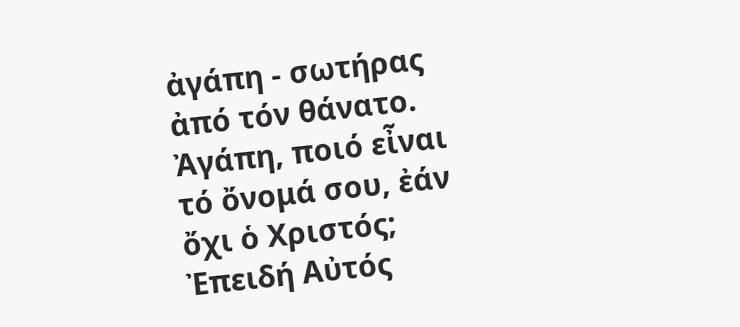ἀγάπη - σωτήρας ἀπό τόν θάνατο. Ἀγάπη, ποιό εἶναι τό ὄνομά σου, ἐάν ὄχι ὁ Χριστός; Ἐπειδή Αὐτός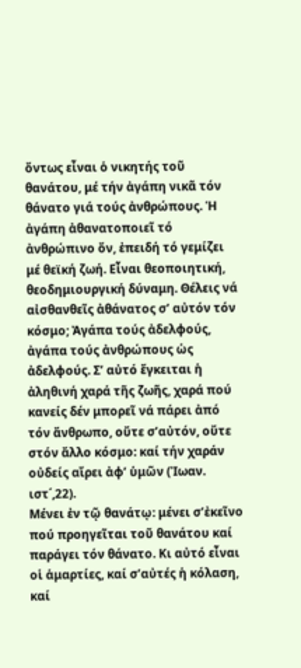ὄντως εἶναι ὁ νικητής τοῦ θανάτου, μέ τήν ἀγάπη νικᾶ τόν θάνατο γιά τούς ἀνθρώπους. Ἡ ἀγάπη ἀθανατοποιεῖ τό ἀνθρώπινο ὄν, ἐπειδή τό γεμίζει μέ θεϊκή ζωή. Εἶναι θεοποιητική, θεοδημιουργική δύναμη. Θέλεις νά αἰσθανθεῖς ἀθάνατος σ’ αὐτόν τόν κόσμο; Ἀγάπα τούς ἀδελφούς, ἀγάπα τούς ἀνθρώπους ὡς ἀδελφούς. Σ’ αὐτό ἔγκειται ἡ ἀληθινή χαρά τῆς ζωῆς, χαρά πού κανείς δέν μπορεῖ νά πάρει ἀπό τόν ἄνθρωπο, οὔτε σ’αὐτόν, οὔτε στόν ἄλλο κόσμο: καί τήν χαράν οὐδείς αἴρει ἀφ’ ὑμῶν (Ἰωαν. ιστ΄,22).
Μένει ἐν τῷ θανάτῳ: μένει σ’ἐκεῖνο πού προηγεῖται τοῦ θανάτου καί παράγει τόν θάνατο. Κι αὐτό εἶναι οἱ ἁμαρτίες, καί σ’αὐτές ἡ κόλαση, καί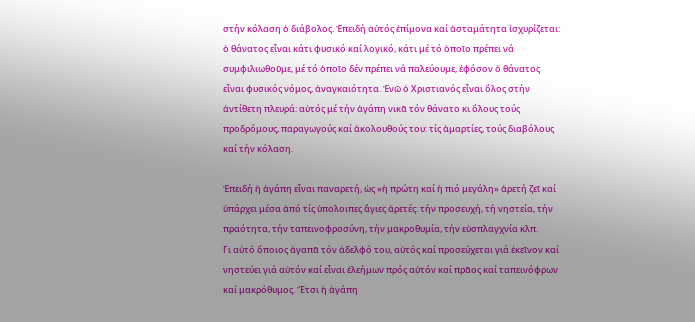στήν κόλαση ὁ διάβολος. Ἐπειδή αὐτός ἐπίμονα καί ἀσταμάτητα ἰσχυρίζεται: ὁ θάνατος εἶναι κάτι φυσικό καί λογικό, κάτι μέ τό ὁποῖο πρέπει νά συμφιλιωθοῦμε, μέ τό ὁποῖο δέν πρέπει νά παλεύουμε, ἐφόσον ὁ θάνατος εἶναι φυσικός νόμος, ἀναγκαιότητα. Ἐνῶ ὁ Χριστιανός εἶναι ὅλος στήν ἀντίθετη πλευρά: αὐτός μέ τήν ἀγάπη νικᾶ τόν θάνατο κι ὅλους τούς προδρόμους, παραγωγούς καί ἀκολουθούς του: τίς ἁμαρτίες, τούς διαβόλους καί τήν κόλαση.

Ἐπειδή ἡ ἀγάπη εἶναι παναρετή, ὡς «ἡ πρώτη καί ἡ πιό μεγάλη» ἀρετή ζεῖ καί ὑπάρχει μέσα ἀπό τίς ὑπολοιπες ἅγιες ἀρετές: τήν προσευχή, τή νηστεία, τήν πραότητα, τήν ταπεινοφροσύνη, τήν μακροθυμία, τήν εὐσπλαγχνία κλπ.
Γι αὐτό ὅποιος ἀγαπᾶ τόν ἀδελφό του, αὐτός καί προσεύχεται γιά ἐκεῖνον καί νηστεύει γιά αὐτόν καί εἶναι ἐλεήμων πρός αὐτόν καί πρᾶος καί ταπεινόφρων καί μακρόθυμος. Ἔτσι ἡ ἀγάπη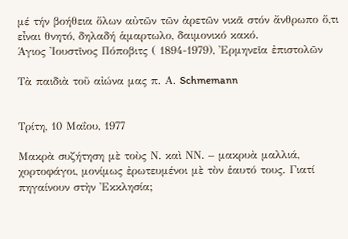μέ τήν βοήθεια ὅλων αὐτῶν τῶν ἀρετῶν νικᾶ στόν ἄνθρωπο ὅ,τι εἶναι θνητό, δηλαδή ἁμαρτωλο, δαιμονικό κακό.
Άγιος Ἰουστῖνος Πόποβιτς ( 1894-1979), Ἐρμηνεῖα ἐπιστολῶν

Τὰ παιδιὰ τοῦ αἰώνα μας π. Α. Schmemann


Τρίτη, 10 Μαΐου, 1977

Μακρὰ συζήτηση μὲ τοὺς Ν. καὶ ΝΝ. – μακρυὰ μαλλιά, χορτοφάγοι, μονίμως ἐρωτευμένοι μὲ τὸν ἑαυτό τους. Γιατί πηγαίνουν στὴν Ἐκκλησία;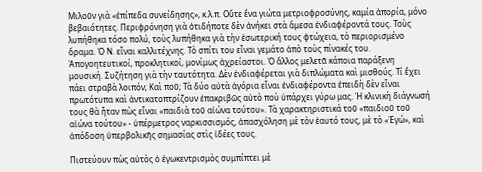Μιλοῦν γιὰ «ἐπίπεδα συνείδησης», κ.λ.π. Οὔτε ἕνα γιώτα μετριοφροσύνης, καμία ἀπορία, μόνο βεβαιότητες. Περιφρόνηση γιὰ ὁτιδήποτε δὲν ἀνήκει στὰ ἄμεσα ἐνδιαφέροντά τους. Τοὺς λυπήθηκα τόσο πολύ, τοὺς λυπήθηκα γιὰ τὴν ἐσωτερική τους φτώχεια, τὸ περιορισμένο ὅραμα. Ὁ Ν. εἶναι καλλιτέχνης. Τὸ σπίτι του εἶναι γεμάτο ἀπὸ τοὺς πίνακές του. Ἀπογοητευτικοί, προκλητικοί, μονίμως ἀχρείαστοι. Ὁ ἄλλος μελετᾶ κάποια παράξενη μουσική. Συζήτηση γιὰ τὴν ταυτότητα. Δὲν ἐνδιαφέρεται γιὰ διπλώματα καὶ μισθούς. Τί ἔχει πάει στραβὰ λοιπόν; Καὶ ποῦ; Τὰ δύο αὐτὰ ἀγόρια εἶναι ἐνδιαφέροντα ἐπειδὴ δὲν εἶναι πρωτότυπα καὶ ἀντικατοπτρίζουν ἐπακριβῶς αὐτὸ ποὺ ὑπάρχει γύρω μας. Ἡ κλινικὴ διάγνωσή τους θὰ ἦταν πὼς εἶναι «παιδιὰ τοῦ αἰώνα τούτου». Τὰ χαρακτηριστικά τοῦ «παιδιοῦ τοῦ αἰώνα τούτου» - ὑπέρμετρος ναρκισσισμός, ἀπασχόληση μὲ τὸν ἑαυτό τους, μὲ τὸ «Ἐγώ», καὶ ἀπόδοση ὑπερβολικῆς σημασίας στὶς ἰδέες τους.

Πιστεύουν πὼς αὐτὸς ὁ ἐγωκεντρισμὸς συμπίπτει μὲ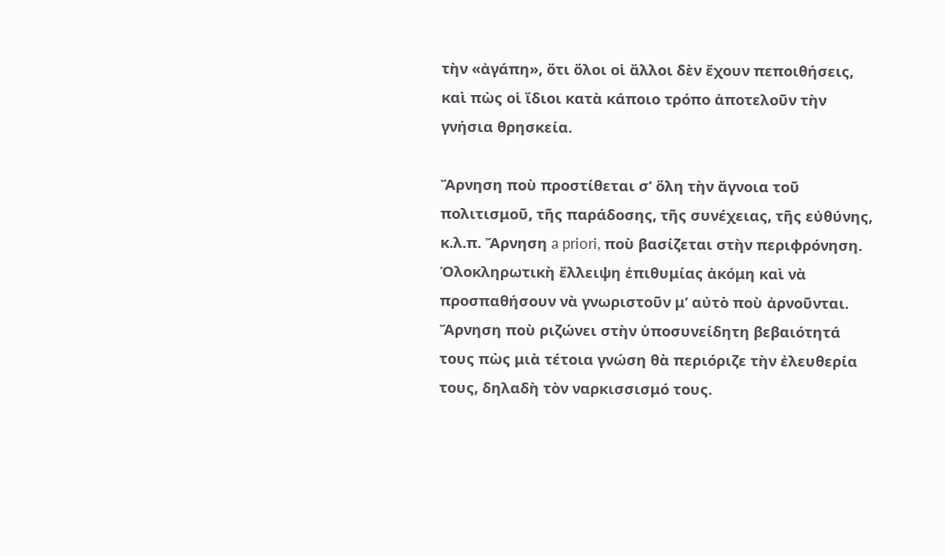τὴν «ἀγάπη», ὅτι ὅλοι οἱ ἄλλοι δὲν ἔχουν πεποιθήσεις, καὶ πὼς οἱ ἴδιοι κατὰ κάποιο τρόπο ἀποτελοῦν τὴν γνήσια θρησκεία.

Ἄρνηση ποὺ προστίθεται σ’ ὅλη τὴν ἄγνοια τοῦ πολιτισμοῦ, τῆς παράδοσης, τῆς συνέχειας, τῆς εὐθύνης, κ.λ.π. Ἄρνηση a priori, ποὺ βασίζεται στὴν περιφρόνηση. Ὁλοκληρωτικὴ ἔλλειψη ἐπιθυμίας ἀκόμη καὶ νὰ προσπαθήσουν νὰ γνωριστοῦν μ’ αὐτὸ ποὺ ἀρνοῦνται. Ἄρνηση ποὺ ριζώνει στὴν ὑποσυνείδητη βεβαιότητά τους πὼς μιὰ τέτοια γνώση θὰ περιόριζε τὴν ἐλευθερία τους, δηλαδὴ τὸν ναρκισσισμό τους.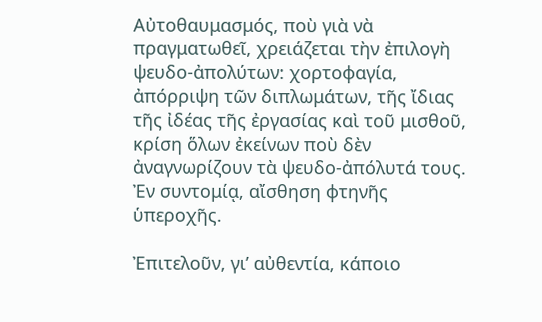Αὐτοθαυμασμός, ποὺ γιὰ νὰ πραγματωθεῖ, χρειάζεται τὴν ἐπιλογὴ ψευδο-ἀπολύτων: χορτοφαγία, ἀπόρριψη τῶν διπλωμάτων, τῆς ἴδιας τῆς ἰδέας τῆς ἐργασίας καὶ τοῦ μισθοῦ, κρίση ὅλων ἐκείνων ποὺ δὲν ἀναγνωρίζουν τὰ ψευδο-ἀπόλυτά τους. Ἐν συντομίᾳ, αἴσθηση φτηνῆς ὑπεροχῆς.

Ἐπιτελοῦν, γι’ αὐθεντία, κάποιο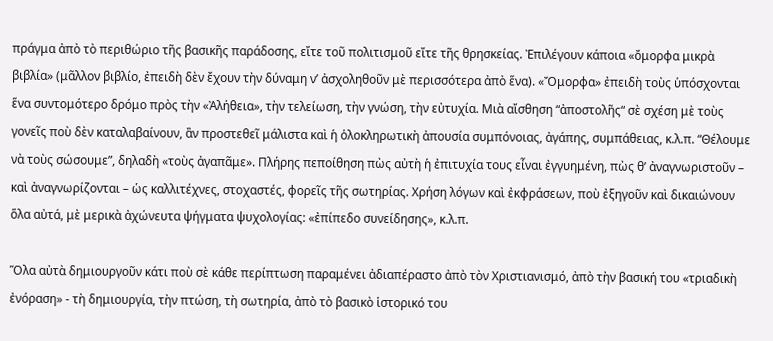πράγμα ἀπὸ τὸ περιθώριο τῆς βασικῆς παράδοσης, εἴτε τοῦ πολιτισμοῦ εἴτε τῆς θρησκείας. Ἐπιλέγουν κάποια «ὄμορφα μικρὰ βιβλία» (μᾶλλον βιβλίο, ἐπειδὴ δὲν ἔχουν τὴν δύναμη ν’ ἀσχοληθοῦν μὲ περισσότερα ἀπὸ ἕνα). «Ὄμορφα» ἐπειδὴ τοὺς ὑπόσχονται ἕνα συντομότερο δρόμο πρὸς τὴν «Ἀλήθεια», τὴν τελείωση, τὴν γνώση, τὴν εὐτυχία. Μιὰ αἴσθηση “ἀποστολῆς“ σὲ σχέση μὲ τοὺς γονεῖς ποὺ δὲν καταλαβαίνουν, ἂν προστεθεῖ μάλιστα καὶ ἡ ὁλοκληρωτικὴ ἀπουσία συμπόνοιας, ἀγάπης, συμπάθειας, κ.λ.π. “Θέλουμε νὰ τοὺς σώσουμε”, δηλαδὴ «τοὺς ἀγαπᾶμε». Πλήρης πεποίθηση πὼς αὐτὴ ἡ ἐπιτυχία τους εἶναι ἐγγυημένη, πὼς θ’ ἀναγνωριστοῦν – καὶ ἀναγνωρίζονται – ὡς καλλιτέχνες, στοχαστές, φορεῖς τῆς σωτηρίας. Χρήση λόγων καὶ ἐκφράσεων, ποὺ ἐξηγοῦν καὶ δικαιώνουν ὅλα αὐτά, μὲ μερικὰ ἀχώνευτα ψήγματα ψυχολογίας: «ἐπίπεδο συνείδησης», κ.λ.π.

Ὅλα αὐτὰ δημιουργοῦν κάτι ποὺ σὲ κάθε περίπτωση παραμένει ἀδιαπέραστο ἀπὸ τὸν Χριστιανισμό, ἀπὸ τὴν βασική του «τριαδικὴ ἐνόραση» - τὴ δημιουργία, τὴν πτώση, τὴ σωτηρία, ἀπὸ τὸ βασικὸ ἱστορικό του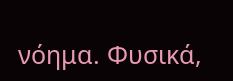νόημα. Φυσικά,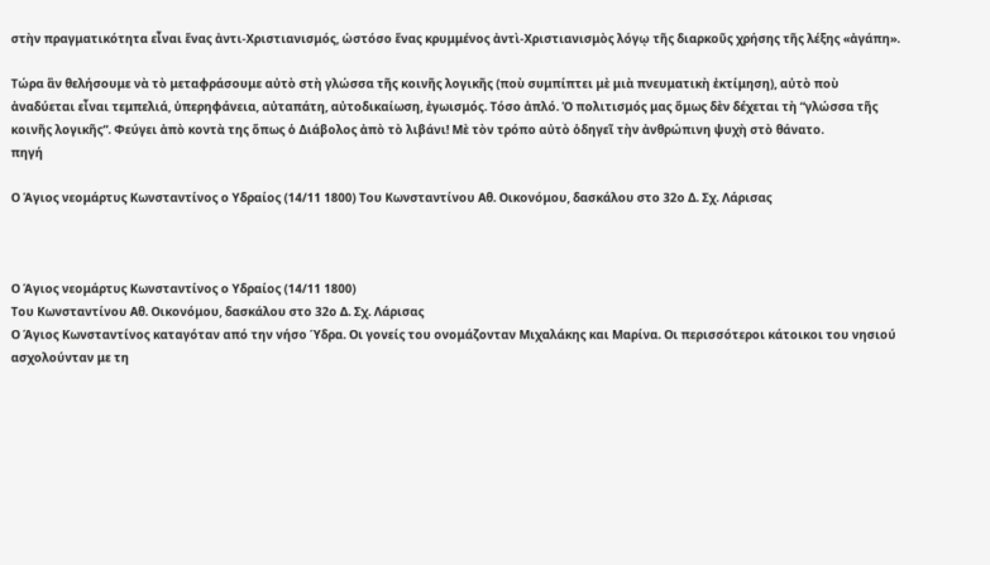στὴν πραγματικότητα εἶναι ἕνας ἀντι-Χριστιανισμός, ὡστόσο ἕνας κρυμμένος ἀντὶ-Χριστιανισμὸς λόγῳ τῆς διαρκοῦς χρήσης τῆς λέξης «ἀγάπη».

Τώρα ἂν θελήσουμε νὰ τὸ μεταφράσουμε αὐτὸ στὴ γλώσσα τῆς κοινῆς λογικῆς (ποὺ συμπίπτει μὲ μιὰ πνευματικὴ ἐκτίμηση), αὐτὸ ποὺ ἀναδύεται εἶναι τεμπελιά, ὑπερηφάνεια, αὐταπάτη, αὐτοδικαίωση, ἐγωισμός. Τόσο ἁπλό. Ὁ πολιτισμός μας ὅμως δὲν δέχεται τὴ “γλώσσα τῆς κοινῆς λογικῆς“. Φεύγει ἀπὸ κοντὰ της ὅπως ὁ Διάβολος ἀπὸ τὸ λιβάνι! Μὲ τὸν τρόπο αὐτὸ ὁδηγεῖ τὴν ἀνθρώπινη ψυχὴ στὸ θάνατο.
πηγή

Ο Άγιος νεομάρτυς Κωνσταντίνος ο Υδραίος (14/11 1800) Του Κωνσταντίνου Αθ. Οικονόμου, δασκάλου στο 32ο Δ. Σχ. Λάρισας



Ο Άγιος νεομάρτυς Κωνσταντίνος ο Υδραίος (14/11 1800)
Του Κωνσταντίνου Αθ. Οικονόμου, δασκάλου στο 32ο Δ. Σχ. Λάρισας
Ο Άγιος Κωνσταντίνος καταγόταν από την νήσο Ύδρα. Οι γονείς του ονομάζονταν Μιχαλάκης και Μαρίνα. Οι περισσότεροι κάτοικοι του νησιού ασχολούνταν με τη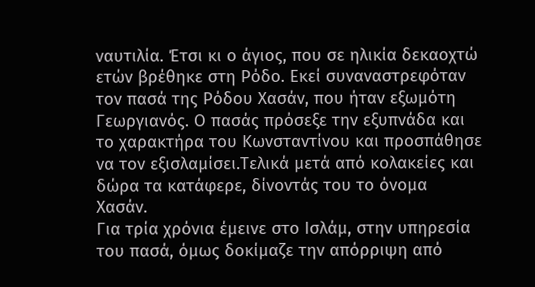ναυτιλία. Έτσι κι ο άγιος, που σε ηλικία δεκαοχτώ ετών βρέθηκε στη Ρόδο. Εκεί συναναστρεφόταν τον πασά της Ρόδου Χασάν, που ήταν εξωμότη Γεωργιανός. Ο πασάς πρόσεξε την εξυπνάδα και το χαρακτήρα του Κωνσταντίνου και προσπάθησε να τον εξισλαμίσει.Τελικά μετά από κολακείες και δώρα τα κατάφερε, δίνοντάς του το όνομα Χασάν.
Για τρία χρόνια έμεινε στο Ισλάμ, στην υπηρεσία του πασά, όμως δοκίμαζε την απόρριψη από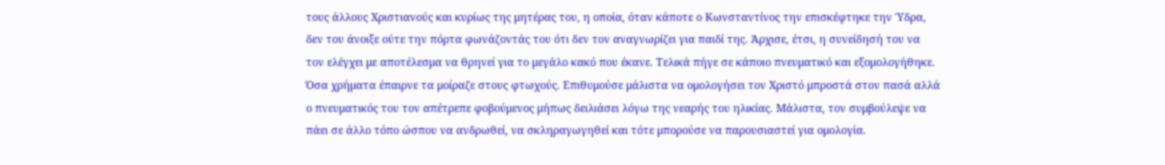τους άλλους Χριστιανούς και κυρίως της μητέρας του, η οποία, όταν κάποτε ο Κωνσταντίνος την επισκέφτηκε την Ύδρα, δεν του άνοιξε ούτε την πόρτα φωνάζοντάς του ότι δεν τον αναγνωρίζει για παιδί της. Άρχισε, έτσι, η συνείδησή του να τον ελέγχει με αποτέλεσμα να θρηνεί για το μεγάλο κακό που έκανε. Τελικά πήγε σε κάποιο πνευματικό και εξομολογήθηκε. Όσα χρήματα έπαιρνε τα μοίραζε στους φτωχούς. Επιθυμούσε μάλιστα να ομολογήσει τον Χριστό μπροστά στον πασά αλλά ο πνευματικός του τον απέτρεπε φοβούμενος μήπως δειλιάσει λόγω της νεαρής του ηλικίας. Μάλιστα, τον συμβούλεψε να πάει σε άλλο τόπο ώσπου να ανδρωθεί, να σκληραγωγηθεί και τότε μπορούσε να παρουσιαστεί για ομολογία.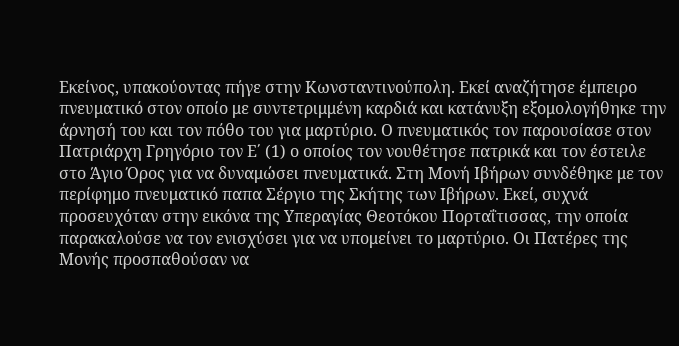Εκείνος, υπακούοντας πήγε στην Κωνσταντινούπολη. Εκεί αναζήτησε έμπειρο πνευματικό στον οποίο με συντετριμμένη καρδιά και κατάνυξη εξομολογήθηκε την άρνησή του και τον πόθο του για μαρτύριο. Ο πνευματικός τον παρουσίασε στον Πατριάρχη Γρηγόριο τον Ε΄ (1) ο οποίος τον νουθέτησε πατρικά και τον έστειλε στο Άγιο Όρος για να δυναμώσει πνευματικά. Στη Μονή Ιβήρων συνδέθηκε με τον περίφημο πνευματικό παπα Σέργιο της Σκήτης των Ιβήρων. Εκεί, συχνά προσευχόταν στην εικόνα της Υπεραγίας Θεοτόκου Πορταΐτισσας, την οποία παρακαλούσε να τον ενισχύσει για να υπομείνει το μαρτύριο. Οι Πατέρες της Μονής προσπαθούσαν να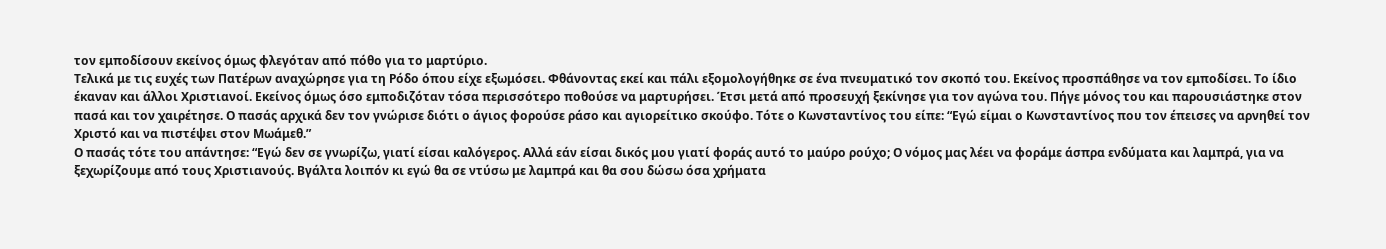τον εμποδίσουν εκείνος όμως φλεγόταν από πόθο για το μαρτύριο.
Τελικά με τις ευχές των Πατέρων αναχώρησε για τη Ρόδο όπου είχε εξωμόσει. Φθάνοντας εκεί και πάλι εξομολογήθηκε σε ένα πνευματικό τον σκοπό του. Εκείνος προσπάθησε να τον εμποδίσει. Το ίδιο έκαναν και άλλοι Χριστιανοί. Εκείνος όμως όσο εμποδιζόταν τόσα περισσότερο ποθούσε να μαρτυρήσει. Έτσι μετά από προσευχή ξεκίνησε για τον αγώνα του. Πήγε μόνος του και παρουσιάστηκε στον πασά και τον χαιρέτησε. Ο πασάς αρχικά δεν τον γνώρισε διότι ο άγιος φορούσε ράσο και αγιορείτικο σκούφο. Τότε ο Κωνσταντίνος του είπε: “Εγώ είμαι ο Κωνσταντίνος που τον έπεισες να αρνηθεί τον Χριστό και να πιστέψει στον Μωάμεθ.”
Ο πασάς τότε του απάντησε: “Εγώ δεν σε γνωρίζω, γιατί είσαι καλόγερος. Αλλά εάν είσαι δικός μου γιατί φοράς αυτό το μαύρο ρούχο; Ο νόμος μας λέει να φοράμε άσπρα ενδύματα και λαμπρά, για να ξεχωρίζουμε από τους Χριστιανούς. Βγάλτα λοιπόν κι εγώ θα σε ντύσω με λαμπρά και θα σου δώσω όσα χρήματα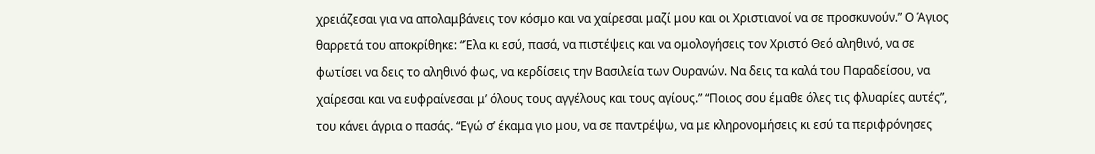χρειάζεσαι για να απολαμβάνεις τον κόσμο και να χαίρεσαι μαζί μου και οι Χριστιανοί να σε προσκυνούν.” Ο Άγιος θαρρετά του αποκρίθηκε: “Έλα κι εσύ, πασά, να πιστέψεις και να ομολογήσεις τον Χριστό Θεό αληθινό, να σε φωτίσει να δεις το αληθινό φως, να κερδίσεις την Βασιλεία των Ουρανών. Να δεις τα καλά του Παραδείσου, να χαίρεσαι και να ευφραίνεσαι μ’ όλους τους αγγέλους και τους αγίους.” “Ποιος σου έμαθε όλες τις φλυαρίες αυτές”, του κάνει άγρια ο πασάς. “Εγώ σ’ έκαμα γιο μου, να σε παντρέψω, να με κληρονομήσεις κι εσύ τα περιφρόνησες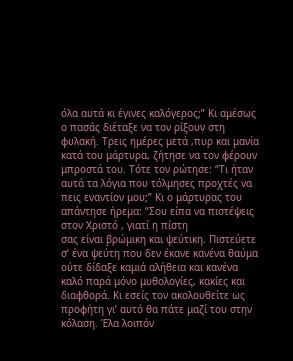όλα αυτά κι έγινες καλόγερος;” Κι αμέσως ο πασάς διέταξε να τον ρίξουν στη φυλακή. Τρεις ημέρες μετά ,πυρ και μανία κατά του μάρτυρα, ζήτησε να τον φέρουν μπροστά του. Τότε τον ρώτησε: “Τι ήταν αυτά τα λόγια που τόλμησες προχτές να πεις εναντίον μου;” Κι ο μάρτυρας του απάντησε ήρεμα: “Σου είπα να πιστέψεις στον Χριστό , γιατί η πίστη
σας είναι βρώμικη και ψεύτικη. Πιστεύετε σ’ ένα ψεύτη που δεν έκανε κανένα θαύμα ούτε δίδαξε καμιά αλήθεια και κανένα καλό παρά μόνο μυθολογίες, κακίες και διαφθορά. Κι εσείς τον ακολουθείτε ως προφήτη γι’ αυτό θα πάτε μαζί του στην κόλαση. Έλα λοιπόν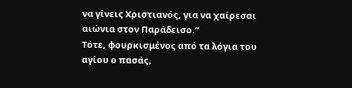να γίνεις Χριστιανός, για να χαίρεσαι αιώνια στον Παράδεισο.”
Τότε, φουρκισμένος από τα λόγια του αγίου ο πασάς,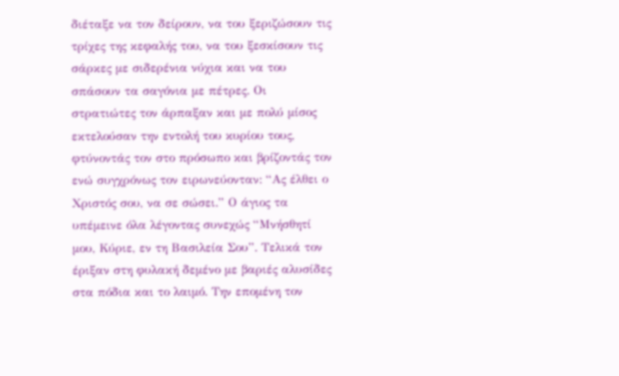διέταξε να τον δείρουν, να του ξεριζώσουν τις τρίχες της κεφαλής του, να του ξεσκίσουν τις σάρκες με σιδερένια νύχια και να του σπάσουν τα σαγόνια με πέτρες. Οι στρατιώτες τον άρπαξαν και με πολύ μίσος εκτελούσαν την εντολή του κυρίου τους, φτύνοντάς τον στο πρόσωπο και βρίζοντάς τον ενώ συγχρόνως τον ειρωνεύονταν: “Ας έλθει ο Χριστός σου, να σε σώσει.” Ο άγιος τα υπέμεινε όλα λέγοντας συνεχώς “Μνήσθητί μου, Κύριε, εν τη Βασιλεία Σου”. Τελικά τον έριξαν στη φυλακή δεμένο με βαριές αλυσίδες στα πόδια και το λαιμό. Την επομένη τον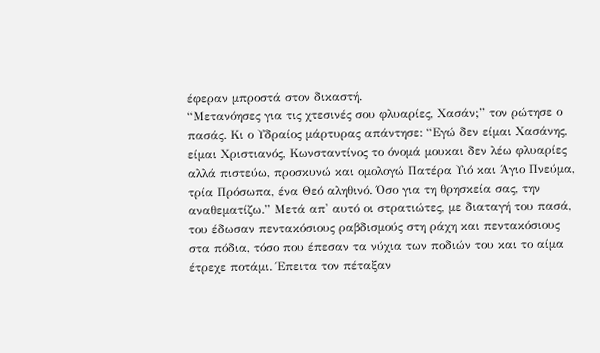έφεραν μπροστά στον δικαστή.
“Μετανόησες για τις χτεσινές σου φλυαρίες, Χασάν;” τον ρώτησε ο πασάς. Κι ο Υδραίος μάρτυρας απάντησε: “Εγώ δεν είμαι Χασάνης, είμαι Χριστιανός, Κωνσταντίνος το όνομά μουκαι δεν λέω φλυαρίες αλλά πιστεύω, προσκυνώ και ομολογώ Πατέρα Υιό και Άγιο Πνεύμα, τρία Πρόσωπα, ένα Θεό αληθινό. Όσο για τη θρησκεία σας, την αναθεματίζω.” Μετά απ' αυτό οι στρατιώτες, με διαταγή του πασά, του έδωσαν πεντακόσιους ραβδισμούς στη ράχη και πεντακόσιους στα πόδια, τόσο που έπεσαν τα νύχια των ποδιών του και το αίμα έτρεχε ποτάμι. Έπειτα τον πέταξαν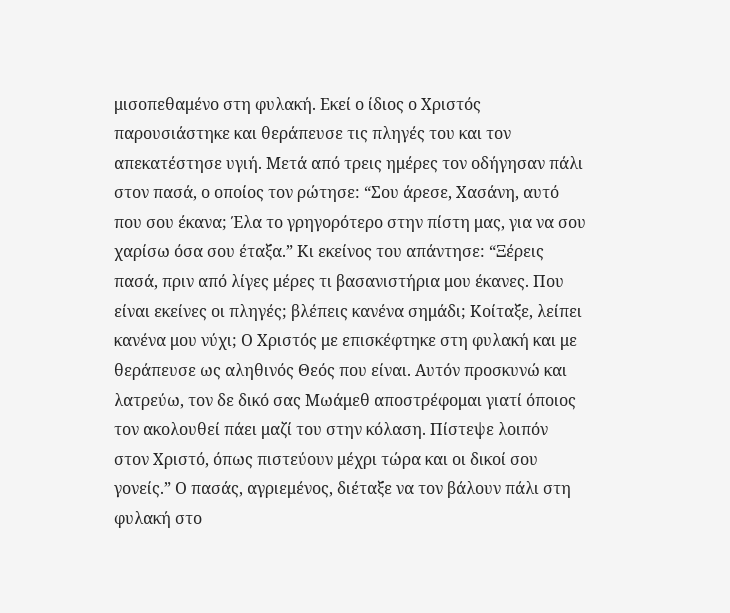μισοπεθαμένο στη φυλακή. Εκεί ο ίδιος ο Χριστός παρουσιάστηκε και θεράπευσε τις πληγές του και τον απεκατέστησε υγιή. Μετά από τρεις ημέρες τον οδήγησαν πάλι στον πασά, ο οποίος τον ρώτησε: “Σου άρεσε, Χασάνη, αυτό που σου έκανα; Έλα το γρηγορότερο στην πίστη μας, για να σου χαρίσω όσα σου έταξα.” Κι εκείνος του απάντησε: “Ξέρεις πασά, πριν από λίγες μέρες τι βασανιστήρια μου έκανες. Που είναι εκείνες οι πληγές; βλέπεις κανένα σημάδι; Κοίταξε, λείπει κανένα μου νύχι; Ο Χριστός με επισκέφτηκε στη φυλακή και με θεράπευσε ως αληθινός Θεός που είναι. Αυτόν προσκυνώ και λατρεύω, τον δε δικό σας Μωάμεθ αποστρέφομαι γιατί όποιος τον ακολουθεί πάει μαζί του στην κόλαση. Πίστεψε λοιπόν στον Χριστό, όπως πιστεύουν μέχρι τώρα και οι δικοί σου γονείς.” Ο πασάς, αγριεμένος, διέταξε να τον βάλουν πάλι στη φυλακή στο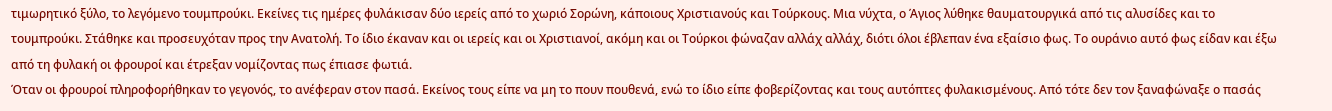τιμωρητικό ξύλο, το λεγόμενο τουμπρούκι. Εκείνες τις ημέρες φυλάκισαν δύο ιερείς από το χωριό Σορώνη, κάποιους Χριστιανούς και Τούρκους. Μια νύχτα, ο Άγιος λύθηκε θαυματουργικά από τις αλυσίδες και το τουμπρούκι. Στάθηκε και προσευχόταν προς την Ανατολή. Το ίδιο έκαναν και οι ιερείς και οι Χριστιανοί, ακόμη και οι Τούρκοι φώναζαν αλλάχ αλλάχ, διότι όλοι έβλεπαν ένα εξαίσιο φως. Το ουράνιο αυτό φως είδαν και έξω από τη φυλακή οι φρουροί και έτρεξαν νομίζοντας πως έπιασε φωτιά.
Όταν οι φρουροί πληροφορήθηκαν το γεγονός, το ανέφεραν στον πασά. Εκείνος τους είπε να μη το πουν πουθενά, ενώ το ίδιο είπε φοβερίζοντας και τους αυτόπτες φυλακισμένους. Από τότε δεν τον ξαναφώναξε ο πασάς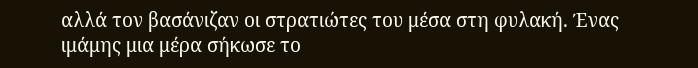αλλά τον βασάνιζαν οι στρατιώτες του μέσα στη φυλακή. Ένας ιμάμης μια μέρα σήκωσε το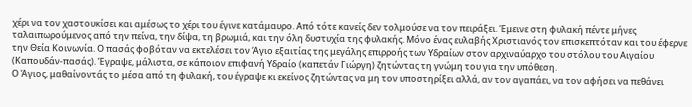χέρι να τον χαστουκίσει και αμέσως το χέρι του έγινε κατάμαυρο. Από τότε κανείς δεν τολμούσε να τον πειράξει. Έμεινε στη φυλακή πέντε μήνες ταλαιπωρούμενος από την πείνα, την δίψα, τη βρωμιά, και την όλη δυστυχία της φυλακής. Μόνο ένας ευλαβής Χριστιανός τον επισκεπτόταν και του έφερνε την Θεία Κοινωνία. Ο πασάς φοβόταν να εκτελέσει τον Άγιο εξαιτίας της μεγάλης επιρροής των Υδραίων στον αρχιναύαρχο του στόλου του Αιγαίου (Καπουδάν-πασάς). Έγραψε, μάλιστα, σε κάποιον επιφανή Υδραίο (καπετάν Γιώργη) ζητώντας τη γνώμη του για την υπόθεση.
Ο Άγιος, μαθαίνοντάς το μέσα από τη φυλακή, του έγραψε κι εκείνος ζητώντας να μη τον υποστηρίξει αλλά, αν τον αγαπάει, να τον αφήσει να πεθάνει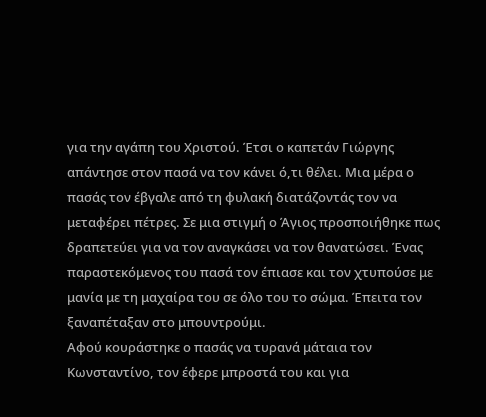για την αγάπη του Χριστού. Έτσι ο καπετάν Γιώργης απάντησε στον πασά να τον κάνει ό,τι θέλει. Μια μέρα ο πασάς τον έβγαλε από τη φυλακή διατάζοντάς τον να μεταφέρει πέτρες. Σε μια στιγμή ο Άγιος προσποιήθηκε πως δραπετεύει για να τον αναγκάσει να τον θανατώσει. Ένας παραστεκόμενος του πασά τον έπιασε και τον χτυπούσε με μανία με τη μαχαίρα του σε όλο του το σώμα. Έπειτα τον ξαναπέταξαν στο μπουντρούμι.
Αφού κουράστηκε ο πασάς να τυρανά μάταια τον Κωνσταντίνο, τον έφερε μπροστά του και για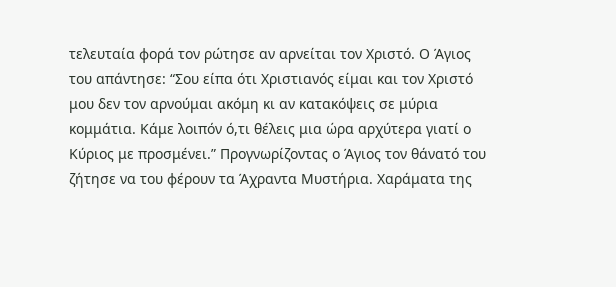τελευταία φορά τον ρώτησε αν αρνείται τον Χριστό. Ο Άγιος του απάντησε: “Σου είπα ότι Χριστιανός είμαι και τον Χριστό μου δεν τον αρνούμαι ακόμη κι αν κατακόψεις σε μύρια κομμάτια. Κάμε λοιπόν ό,τι θέλεις μια ώρα αρχύτερα γιατί ο Κύριος με προσμένει.” Προγνωρίζοντας ο Άγιος τον θάνατό του ζήτησε να του φέρουν τα Άχραντα Μυστήρια. Χαράματα της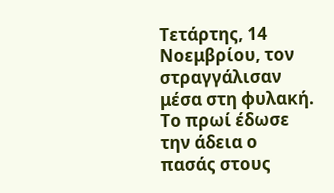Τετάρτης, 14 Νοεμβρίου, τον στραγγάλισαν μέσα στη φυλακή. Το πρωί έδωσε την άδεια ο πασάς στους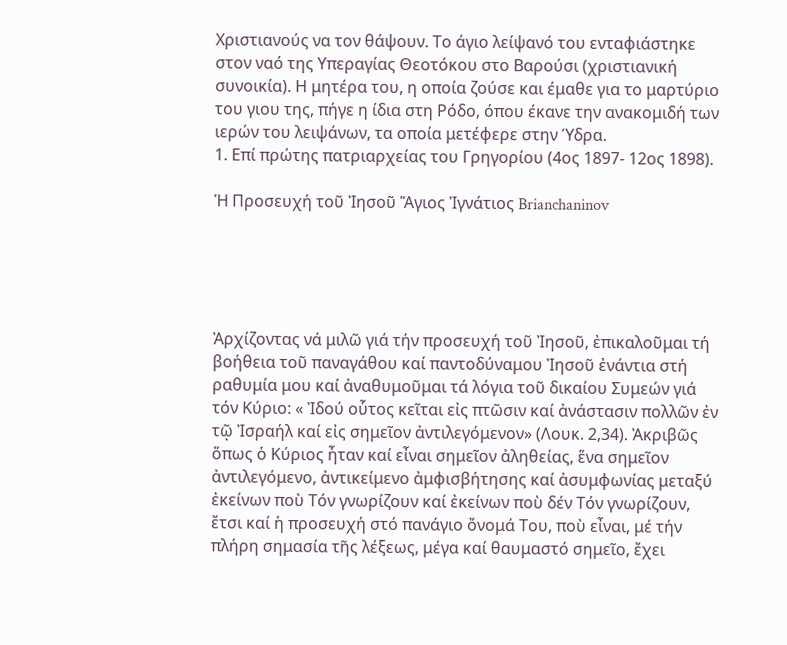Χριστιανούς να τον θάψουν. Το άγιο λείψανό του ενταφιάστηκε στον ναό της Υπεραγίας Θεοτόκου στο Βαρούσι (χριστιανική συνοικία). Η μητέρα του, η οποία ζούσε και έμαθε για το μαρτύριο του γιου της, πήγε η ίδια στη Ρόδο, όπου έκανε την ανακομιδή των ιερών του λειψάνων, τα οποία μετέφερε στην Ύδρα.
1. Επί πρώτης πατριαρχείας του Γρηγορίου (4ος 1897- 12ος 1898).

Ἡ Προσευχή τοῦ Ἰησοῦ Ἅγιος Ἰγνάτιος Brianchaninov





Ἀρχίζοντας νά μιλῶ γιά τήν προσευχή τοῦ Ἰησοῦ, ἐπικαλοῦμαι τή βοήθεια τοῦ παναγάθου καί παντοδύναμου Ἰησοῦ ἐνάντια στή ραθυμία μου καί ἀναθυμοῦμαι τά λόγια τοῦ δικαίου Συμεών γιά τόν Κύριο: « Ἰδού οὗτος κεῖται εἰς πτῶσιν καί ἀνάστασιν πολλῶν ἐν τῷ Ἰσραήλ καί εἰς σημεῖον ἀντιλεγόμενον» (Λουκ. 2,34). Ἀκριβῶς ὅπως ὁ Κύριος ἦταν καί εἶναι σημεῖον ἀληθείας, ἕνα σημεῖον ἀντιλεγόμενο, ἀντικείμενο ἀμφισβήτησης καί ἀσυμφωνίας μεταξύ ἐκείνων ποὺ Τόν γνωρίζουν καί ἐκείνων ποὺ δέν Τόν γνωρίζουν, ἔτσι καί ἡ προσευχή στό πανάγιο ὄνομά Του, ποὺ εἶναι, μέ τήν πλήρη σημασία τῆς λέξεως, μέγα καί θαυμαστό σημεῖο, ἔχει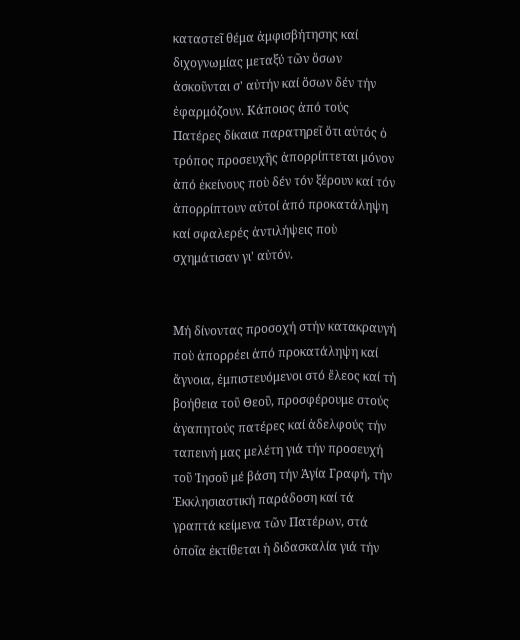καταστεῖ θέμα ἀμφισβήτησης καί διχογνωμίας μεταξύ τῶν ὅσων ἀσκοῦνται σ' αὐτήν καί ὅσων δέν τήν ἐφαρμόζουν. Κάποιος ἀπό τούς Πατέρες δίκαια παρατηρεῖ ὅτι αὐτός ὁ τρόπος προσευχῆς ἀπορρίπτεται μόνον ἀπό ἐκείνους ποὺ δέν τόν ξέρουν καί τόν ἀπορρίπτουν αὐτοί ἀπό προκατάληψη καί σφαλερές ἀντιλήψεις ποὺ σχημάτισαν γι' αὐτόν.


Μή δίνοντας προσοχή στήν κατακραυγή ποὺ ἀπορρέει ἀπό προκατάληψη καί ἄγνοια, ἐμπιστευόμενοι στό ἔλεος καί τή βοήθεια τοῦ Θεοῦ, προσφέρουμε στούς ἀγαπητούς πατέρες καί ἀδελφούς τήν ταπεινή μας μελέτη γιά τήν προσευχή τοῦ Ἰησοῦ μέ βάση τήν Ἁγία Γραφή, τήν Ἐκκλησιαστική παράδοση καί τά γραπτά κείμενα τῶν Πατέρων, στά ὁποῖα ἐκτίθεται ἡ διδασκαλία γιά τήν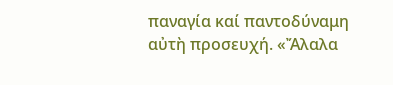παναγία καί παντοδύναμη αὐτὴ προσευχή. «Ἄλαλα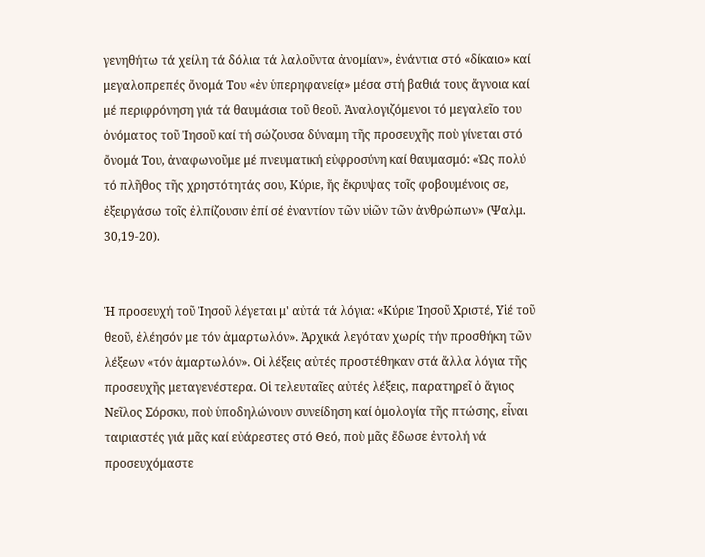γενηθήτω τά χείλη τά δόλια τά λαλοῦντα ἀνομίαν», ἐνάντια στό «δίκαιο» καί μεγαλοπρεπές ὄνομά Του «ἐν ὑπερηφανείᾳ» μέσα στή βαθιά τους ἄγνοια καί μέ περιφρόνηση γιά τά θαυμάσια τοῦ θεοῦ. Ἀναλογιζόμενοι τό μεγαλεῖο του ὀνόματος τοῦ Ἰησοῦ καί τή σώζουσα δύναμη τῆς προσευχῆς ποὺ γίνεται στό ὄνομά Του, ἀναφωνοῦμε μέ πνευματική εὐφροσύνη καί θαυμασμό: «Ὡς πολύ τό πλῆθος τῆς χρηστότητάς σου, Κύριε, ἥς ἔκρυψας τοῖς φοβουμένοις σε, ἐξειργάσω τοῖς ἐλπίζουσιν ἐπί σέ ἐναντίον τῶν υἱῶν τῶν ἀνθρώπων» (Ψαλμ. 30,19-20).


Ἡ προσευχή τοῦ Ἰησοῦ λέγεται μ' αὐτά τά λόγια: «Κύριε Ἰησοῦ Χριστέ, Υἱέ τοῦ θεοῦ, ἐλέησόν με τόν ἁμαρτωλόν». Ἀρχικά λεγόταν χωρίς τήν προσθήκη τῶν λέξεων «τόν ἁμαρτωλόν». Οἱ λέξεις αὐτές προστέθηκαν στά ἄλλα λόγια τῆς προσευχῆς μεταγενέστερα. Οἱ τελευταῖες αὐτές λέξεις, παρατηρεῖ ὁ ἅγιος Νεῖλος Σόρσκυ, ποὺ ὑποδηλώνουν συνείδηση καί ὁμολογία τῆς πτώσης, εἶναι ταιριαστές γιά μᾶς καί εὐάρεστες στό Θεό, ποὺ μᾶς ἔδωσε ἐντολή νά προσευχόμαστε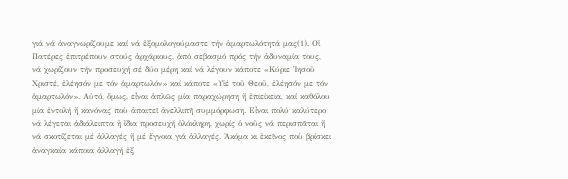γιά νά ἀναγνωρίζουμε καί νά ἐξομολογούμαστε τήν ἁμαρτωλότητά μας(1). Οἱ Πατέρες ἐπιτρέπουν στούς ἀρχάριους, ἀπό σεβασμό πρός τήν ἀδυναμία τους, νά χωρίζουν τήν προσευχή σέ δύο μέρη καί νά λέγουν κάποτε «Κύριε Ἰησοῦ Χριστέ, ἐλέησόν με τόν ἁμαρτωλόν» καί κάποτε «Υἱέ τοῦ Θεοῦ, ἐλέησόν με τόν ἁμαρτωλόν». Αὐτό, ὅμως, εἶναι ἁπλῶς μία παραχώρηση ἤ ἐπιείκεια, καί καθόλου μία ἐντολή ἤ κανόνας ποὺ ἀπαιτεῖ ἀνελλιπῆ συμμόρφωση. Εἶναι πολύ καλύτερο νά λέγεται ἀδιάλειπτα ἡ ἴδια προσευχή ὁλόκληρη, χωρίς ὁ νοῦς νά περισπᾶται ἤ νά σκοτίζεται μέ ἀλλαγές ἤ μέ ἔγνοια γιά ἀλλαγές. Ἀκόμα κι ἐκεῖνος ποὺ βρίσκει ἀναγκαία κάποια ἀλλαγή ἐξ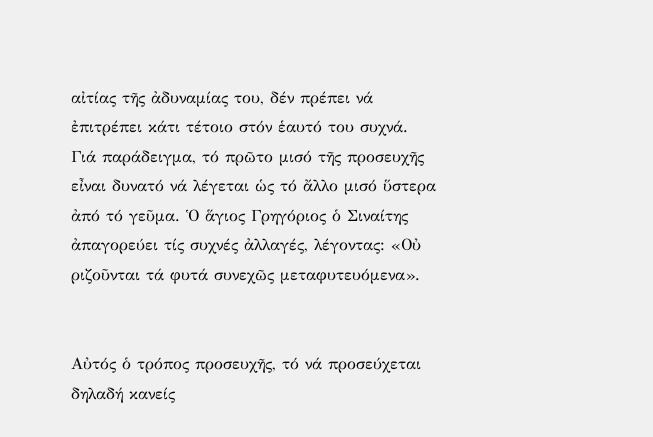αἰτίας τῆς ἀδυναμίας του, δέν πρέπει νά ἐπιτρέπει κάτι τέτοιο στόν ἑαυτό του συχνά. Γιά παράδειγμα, τό πρῶτο μισό τῆς προσευχῆς εἶναι δυνατό νά λέγεται ὡς τό ἄλλο μισό ὕστερα ἀπό τό γεῦμα. Ὁ ἅγιος Γρηγόριος ὁ Σιναίτης ἀπαγορεύει τίς συχνές ἀλλαγές, λέγοντας: «Οὐ ριζοῦνται τά φυτά συνεχῶς μεταφυτευόμενα».


Αὐτός ὁ τρόπος προσευχῆς, τό νά προσεύχεται δηλαδή κανείς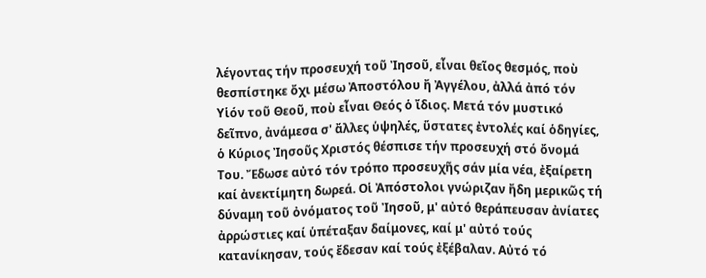λέγοντας τήν προσευχή τοῦ Ἰησοῦ, εἶναι θεῖος θεσμός, ποὺ θεσπίστηκε ὄχι μέσω Ἀποστόλου ἤ Ἀγγέλου, ἀλλά ἀπό τόν Υἱόν τοῦ Θεοῦ, ποὺ εἶναι Θεός ὁ ἴδιος. Μετά τόν μυστικό δεῖπνο, ἀνάμεσα σ' ἄλλες ὑψηλές, ὕστατες ἐντολές καί ὁδηγίες, ὁ Κύριος Ἰησοῦς Χριστός θέσπισε τήν προσευχή στό ὄνομά Του. Ἔδωσε αὐτό τόν τρόπο προσευχῆς σάν μία νέα, ἐξαίρετη καί ἀνεκτίμητη δωρεά. Οἱ Ἀπόστολοι γνώριζαν ἤδη μερικῶς τή δύναμη τοῦ ὀνόματος τοῦ Ἰησοῦ, μ' αὐτό θεράπευσαν ἀνίατες ἀρρώστιες καί ὑπέταξαν δαίμονες, καί μ' αὐτό τούς κατανίκησαν, τούς ἔδεσαν καί τούς ἐξέβαλαν. Αὐτό τό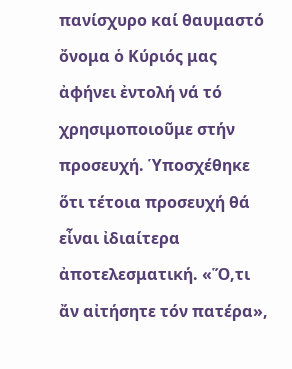πανίσχυρο καί θαυμαστό ὄνομα ὁ Κύριός μας ἀφήνει ἐντολή νά τό χρησιμοποιοῦμε στήν προσευχή. Ὑποσχέθηκε ὅτι τέτοια προσευχή θά εἶναι ἰδιαίτερα ἀποτελεσματική. «Ὅ,τι ἄν αἰτήσητε τόν πατέρα»,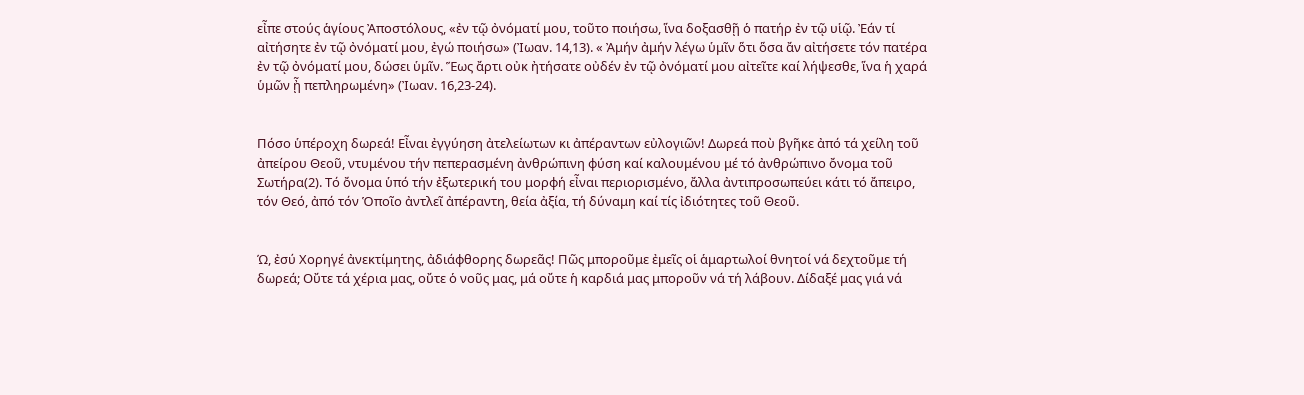εἶπε στούς ἁγίους Ἀποστόλους, «ἐν τῷ ὀνόματί μου, τοῦτο ποιήσω, ἵνα δοξασθῇ ὁ πατήρ ἐν τῷ υἱῷ. Ἐάν τί αἰτήσητε ἐν τῷ ὀνόματί μου, ἐγώ ποιήσω» (Ἰωαν. 14,13). « Ἀμήν ἀμήν λέγω ὑμῖν ὅτι ὅσα ἄν αἰτήσετε τόν πατέρα ἐν τῷ ὀνόματί μου, δώσει ὑμῖν. Ἕως ἄρτι οὐκ ἠτήσατε οὐδέν ἐν τῷ ὀνόματί μου αἰτεῖτε καί λήψεσθε, ἵνα ἡ χαρά ὑμῶν ᾖ πεπληρωμένη» (Ἰωαν. 16,23-24).


Πόσο ὑπέροχη δωρεά! Εἶναι ἐγγύηση ἀτελείωτων κι ἀπέραντων εὐλογιῶν! Δωρεά ποὺ βγῆκε ἀπό τά χείλη τοῦ ἀπείρου Θεοῦ, ντυμένου τήν πεπερασμένη ἀνθρώπινη φύση καί καλουμένου μέ τό ἀνθρώπινο ὄνομα τοῦ Σωτήρα(2). Τό ὄνομα ὑπό τήν ἐξωτερική του μορφή εἶναι περιορισμένο, ἄλλα ἀντιπροσωπεύει κάτι τό ἄπειρο, τόν Θεό, ἀπό τόν Ὁποῖο ἀντλεῖ ἀπέραντη, θεία ἀξία, τή δύναμη καί τίς ἰδιότητες τοῦ Θεοῦ.


Ώ, ἐσύ Χορηγέ ἀνεκτίμητης, ἀδιάφθορης δωρεᾶς! Πῶς μποροῦμε ἐμεῖς οἱ ἁμαρτωλοί θνητοί νά δεχτοῦμε τή δωρεά; Οὔτε τά χέρια μας, οὔτε ὁ νοῦς μας, μά οὔτε ἡ καρδιά μας μποροῦν νά τή λάβουν. Δίδαξέ μας γιά νά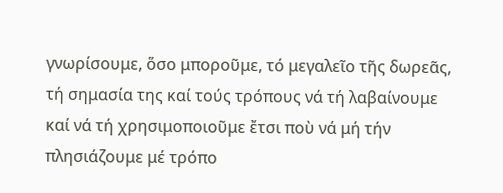γνωρίσουμε, ὅσο μποροῦμε, τό μεγαλεῖο τῆς δωρεᾶς, τή σημασία της καί τούς τρόπους νά τή λαβαίνουμε καί νά τή χρησιμοποιοῦμε ἔτσι ποὺ νά μή τήν πλησιάζουμε μέ τρόπο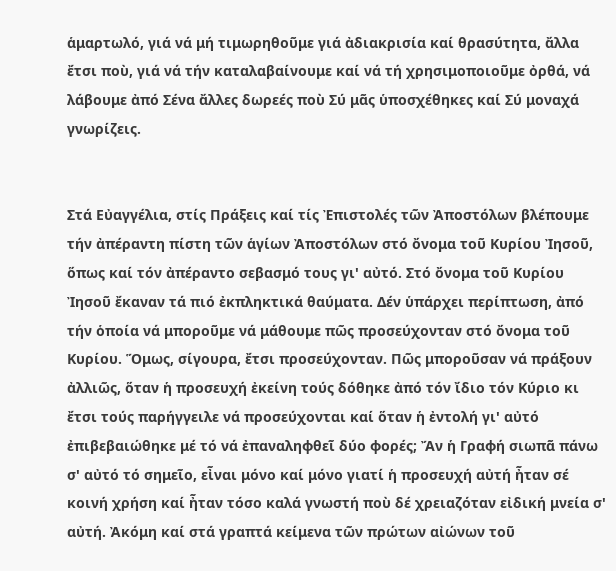ἁμαρτωλό, γιά νά μή τιμωρηθοῦμε γιά ἀδιακρισία καί θρασύτητα, ἄλλα ἔτσι ποὺ, γιά νά τήν καταλαβαίνουμε καί νά τή χρησιμοποιοῦμε ὀρθά, νά λάβουμε ἀπό Σένα ἄλλες δωρεές ποὺ Σύ μᾶς ὑποσχέθηκες καί Σύ μοναχά γνωρίζεις.


Στά Εὐαγγέλια, στίς Πράξεις καί τίς Ἐπιστολές τῶν Ἀποστόλων βλέπουμε τήν ἀπέραντη πίστη τῶν ἁγίων Ἀποστόλων στό ὄνομα τοῦ Κυρίου Ἰησοῦ, ὅπως καί τόν ἀπέραντο σεβασμό τους γι' αὐτό. Στό ὄνομα τοῦ Κυρίου Ἰησοῦ ἔκαναν τά πιό ἐκπληκτικά θαύματα. Δέν ὑπάρχει περίπτωση, ἀπό τήν ὁποία νά μποροῦμε νά μάθουμε πῶς προσεύχονταν στό ὄνομα τοῦ Κυρίου. Ὅμως, σίγουρα, ἔτσι προσεύχονταν. Πῶς μποροῦσαν νά πράξουν ἀλλιῶς, ὅταν ἡ προσευχή ἐκείνη τούς δόθηκε ἀπό τόν ἴδιο τόν Κύριο κι ἔτσι τούς παρήγγειλε νά προσεύχονται καί ὅταν ἡ ἐντολή γι' αὐτό ἐπιβεβαιώθηκε μέ τό νά ἐπαναληφθεῖ δύο φορές; Ἄν ἡ Γραφή σιωπᾶ πάνω σ' αὐτό τό σημεῖο, εἶναι μόνο καί μόνο γιατί ἡ προσευχή αὐτή ἦταν σέ κοινή χρήση καί ἦταν τόσο καλά γνωστή ποὺ δέ χρειαζόταν εἰδική μνεία σ' αὐτή. Ἀκόμη καί στά γραπτά κείμενα τῶν πρώτων αἰώνων τοῦ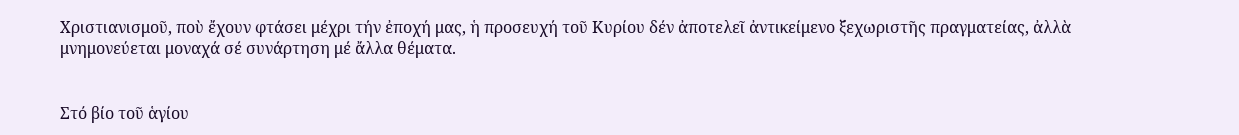Χριστιανισμοῦ, ποὺ ἔχουν φτάσει μέχρι τήν ἐποχή μας, ἡ προσευχή τοῦ Κυρίου δέν ἀποτελεῖ ἀντικείμενο ξεχωριστῆς πραγματείας, ἀλλὰ μνημονεύεται μοναχά σέ συνάρτηση μέ ἄλλα θέματα.


Στό βίο τοῦ ἁγίου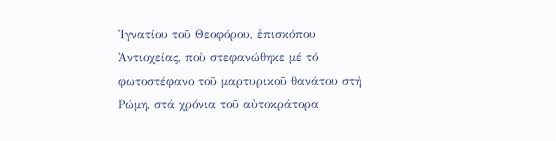Ἰγνατίου τοῦ Θεοφόρου, ἐπισκόπου Ἀντιοχείας, ποὺ στεφανώθηκε μέ τό φωτοστέφανο τοῦ μαρτυρικοῦ θανάτου στή Ρώμη, στά χρόνια τοῦ αὐτοκράτορα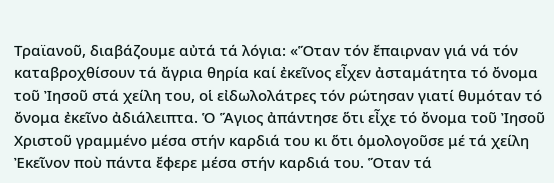Τραϊανοῦ, διαβάζουμε αὐτά τά λόγια: «Ὅταν τόν ἔπαιρναν γιά νά τόν καταβροχθίσουν τά ἄγρια θηρία καί ἐκεῖνος εἶχεν ἀσταμάτητα τό ὄνομα τοῦ Ἰησοῦ στά χείλη του, οἱ εἰδωλολάτρες τόν ρώτησαν γιατί θυμόταν τό ὄνομα ἐκεῖνο ἀδιάλειπτα. Ὁ Ἅγιος ἀπάντησε ὅτι εἶχε τό ὄνομα τοῦ Ἰησοῦ Χριστοῦ γραμμένο μέσα στήν καρδιά του κι ὅτι ὁμολογοῦσε μέ τά χείλη Ἐκεῖνον ποὺ πάντα ἔφερε μέσα στήν καρδιά του. Ὅταν τά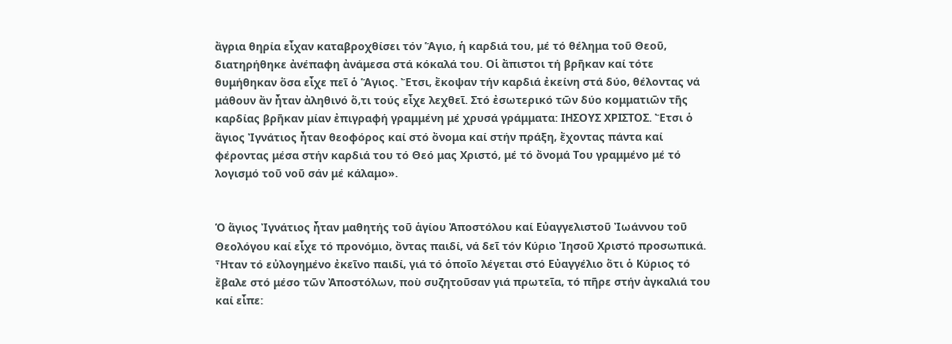ἄγρια θηρία εἶχαν καταβροχθίσει τόν Ἅγιο, ἡ καρδιά του, μέ τό θέλημα τοῦ Θεοῦ, διατηρήθηκε ἀνέπαφη ἀνάμεσα στά κόκαλά του. Οἱ ἄπιστοι τή βρῆκαν καί τότε θυμήθηκαν ὅσα εἶχε πεῖ ὁ Ἅγιος. Ἔτσι, ἔκοψαν τήν καρδιά ἐκείνη στά δύο, θέλοντας νά μάθουν ἄν ἦταν ἀληθινό ὅ,τι τούς εἶχε λεχθεῖ. Στό ἐσωτερικό τῶν δύο κομματιῶν τῆς καρδίας βρῆκαν μίαν ἐπιγραφή γραμμένη μέ χρυσά γράμματα: ΙΗΣΟΥΣ ΧΡΙΣΤΟΣ. Ἔτσι ὁ ἅγιος Ἰγνάτιος ἦταν θεοφόρος καί στό ὄνομα καί στήν πράξη, ἔχοντας πάντα καί φέροντας μέσα στήν καρδιά του τό Θεό μας Χριστό, μέ τό ὄνομά Του γραμμένο μέ τό λογισμό τοῦ νοῦ σάν μέ κάλαμο».


Ὁ ἅγιος Ἰγνάτιος ἦταν μαθητής τοῦ ἁγίου Ἀποστόλου καί Εὐαγγελιστοῦ Ἰωάννου τοῦ Θεολόγου καί εἶχε τό προνόμιο, ὄντας παιδί, νά δεῖ τόν Κύριο Ἰησοῦ Χριστό προσωπικά. Ἦταν τό εὐλογημένο ἐκεῖνο παιδί, γιά τό ὁποῖο λέγεται στό Εὐαγγέλιο ὅτι ὁ Κύριος τό ἔβαλε στό μέσο τῶν Ἀποστόλων, ποὺ συζητοῦσαν γιά πρωτεῖα, τό πῆρε στήν ἀγκαλιά του καί εἶπε: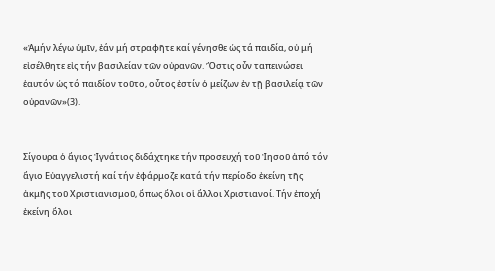«Ἀμήν λέγω ὑμῖν, ἐάν μή στραφῆτε καί γένησθε ὡς τά παιδία, οὐ μή εἰσέλθητε εἰς τήν βασιλείαν τῶν οὐρανῶν. Ὅστις οὖν ταπεινώσει ἑαυτόν ὡς τό παιδίον τοῦτο, οὗτος ἐστίν ὁ μείζων ἐν τῇ βασιλείᾳ τῶν οὐρανῶν»(3).


Σίγουρα ὁ ἅγιος Ἰγνάτιος διδάχτηκε τήν προσευχή τοῦ Ἰησοῦ ἀπό τόν ἅγιο Εὐαγγελιστή καί τήν ἐφάρμοζε κατά τήν περίοδο ἐκείνη τῆς ἀκμῆς τοῦ Χριστιανισμοῦ, ὅπως ὅλοι οἱ ἄλλοι Χριστιανοί. Τήν ἐποχή ἐκείνη ὅλοι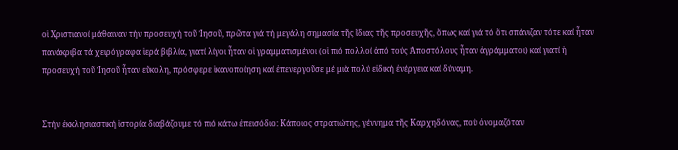οἱ Χριστιανοί μάθαιναν τήν προσευχή τοῦ Ἰησοῦ, πρῶτα γιά τή μεγάλη σημασία τῆς ἴδιας τῆς προσευχῆς, ὅπως καί γιά τό ὅτι σπάνιζαν τότε καί ἦταν πανάκριβα τά χειρόγραφα ἱερά βιβλία, γιατί λίγοι ἦταν οἱ γραμματισμένοι (οἱ πιό πολλοί ἀπό τούς Ἀποστόλους ἦταν ἀγράμματοι) καί γιατί ἡ προσευχή τοῦ Ἰησοῦ ἦταν εὔκολη, πρόσφερε ἱκανοποίηση καί ἐπενεργοῦσε μέ μιὰ πολύ εἰδική ἐνέργεια καί δύναμη.


Στήν ἐκκλησιαστική ἱστορία διαβάζουμε τό πιό κάτω ἐπεισόδιο: Κάποιος στρατιώτης, γέννημα τῆς Καρχηδόνας, ποὺ ὀνομαζόταν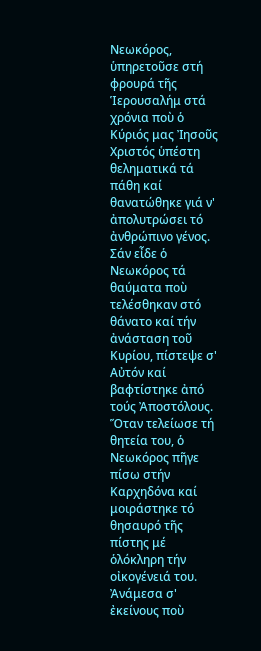Νεωκόρος, ὑπηρετοῦσε στή φρουρά τῆς Ἱερουσαλήμ στά χρόνια ποὺ ὁ Κύριός μας Ἰησοῦς Χριστός ὑπέστη θεληματικά τά πάθη καί θανατώθηκε γιά ν' ἀπολυτρώσει τό ἀνθρώπινο γένος. Σάν εἶδε ὁ Νεωκόρος τά θαύματα ποὺ τελέσθηκαν στό θάνατο καί τήν ἀνάσταση τοῦ Κυρίου, πίστεψε σ' Αὐτόν καί βαφτίστηκε ἀπό τούς Ἀποστόλους. Ὅταν τελείωσε τή θητεία του, ὁ Νεωκόρος πῆγε πίσω στήν Καρχηδόνα καί μοιράστηκε τό θησαυρό τῆς πίστης μέ ὁλόκληρη τήν οἰκογένειά του. Ἀνάμεσα σ' ἐκείνους ποὺ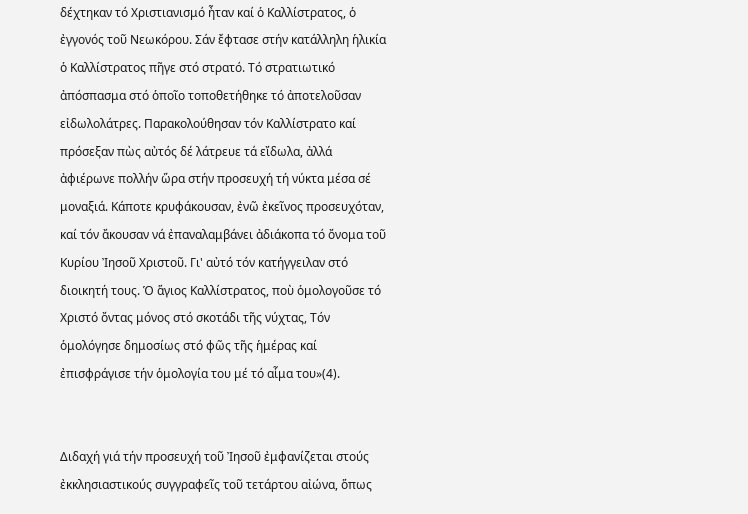δέχτηκαν τό Χριστιανισμό ἦταν καί ὁ Καλλίστρατος, ὁ ἐγγονός τοῦ Νεωκόρου. Σάν ἔφτασε στήν κατάλληλη ἡλικία ὁ Καλλίστρατος πῆγε στό στρατό. Τό στρατιωτικό ἀπόσπασμα στό ὁποῖο τοποθετήθηκε τό ἀποτελοῦσαν εἰδωλολάτρες. Παρακολούθησαν τόν Καλλίστρατο καί πρόσεξαν πὼς αὐτός δέ λάτρευε τά εἴδωλα, ἀλλά ἀφιέρωνε πολλήν ὥρα στήν προσευχή τή νύκτα μέσα σέ μοναξιά. Κάποτε κρυφάκουσαν, ἐνῶ ἐκεῖνος προσευχόταν, καί τόν ἄκουσαν νά ἐπαναλαμβάνει ἀδιάκοπα τό ὄνομα τοῦ Κυρίου Ἰησοῦ Χριστοῦ. Γι' αὐτό τόν κατήγγειλαν στό διοικητή τους. Ὁ ἅγιος Καλλίστρατος, ποὺ ὁμολογοῦσε τό Χριστό ὄντας μόνος στό σκοτάδι τῆς νύχτας, Τόν ὁμολόγησε δημοσίως στό φῶς τῆς ἡμέρας καί ἐπισφράγισε τήν ὁμολογία του μέ τό αἷμα του»(4).


Διδαχή γιά τήν προσευχή τοῦ Ἰησοῦ ἐμφανίζεται στούς ἐκκλησιαστικούς συγγραφεῖς τοῦ τετάρτου αἰώνα, ὅπως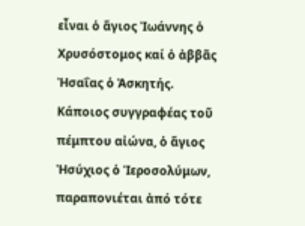εἶναι ὁ ἅγιος Ἰωάννης ὁ Χρυσόστομος καί ὁ ἀββᾶς Ἠσαΐας ὁ Ἀσκητής. Κάποιος συγγραφέας τοῦ πέμπτου αἰώνα, ὁ ἅγιος Ἠσύχιος ὁ Ἱεροσολύμων, παραπονιέται ἀπό τότε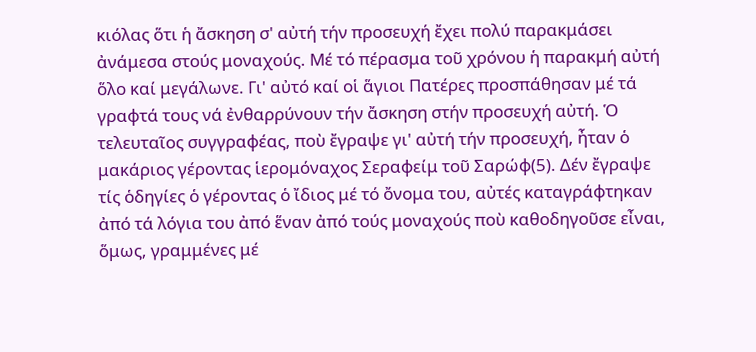κιόλας ὅτι ἡ ἄσκηση σ' αὐτή τήν προσευχή ἔχει πολύ παρακμάσει ἀνάμεσα στούς μοναχούς. Μέ τό πέρασμα τοῦ χρόνου ἡ παρακμή αὐτή ὅλο καί μεγάλωνε. Γι' αὐτό καί οἱ ἅγιοι Πατέρες προσπάθησαν μέ τά γραφτά τους νά ἐνθαρρύνουν τήν ἄσκηση στήν προσευχή αὐτή. Ὁ τελευταῖος συγγραφέας, ποὺ ἔγραψε γι' αὐτή τήν προσευχή, ἦταν ὁ μακάριος γέροντας ἱερομόναχος Σεραφείμ τοῦ Σαρώφ(5). Δέν ἔγραψε τίς ὁδηγίες ὁ γέροντας ὁ ἴδιος μέ τό ὄνομα του, αὐτές καταγράφτηκαν ἀπό τά λόγια του ἀπό ἕναν ἀπό τούς μοναχούς ποὺ καθοδηγοῦσε εἶναι, ὅμως, γραμμένες μέ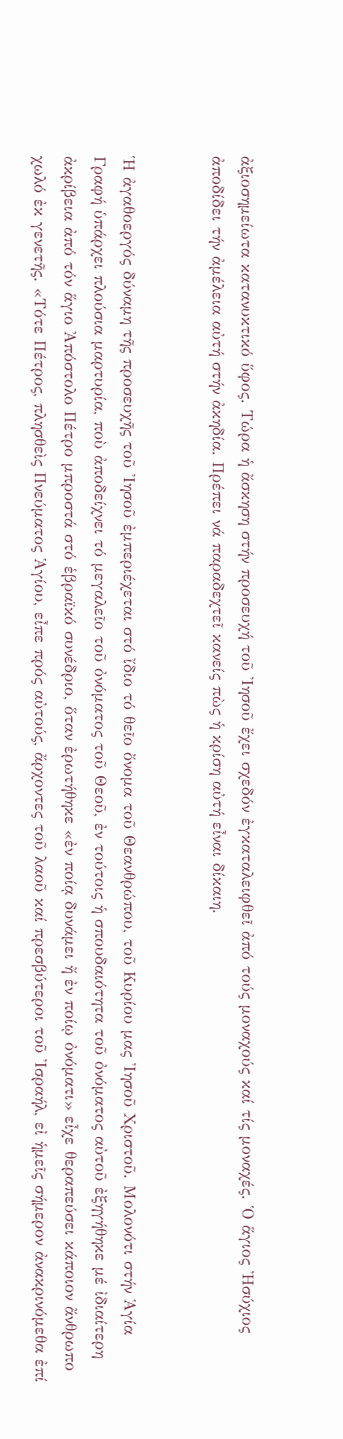ἀξιοσημείωτα κατανυκτικό ὕφος. Τώρα ἡ ἄσκηση στήν προσευχή τοῦ Ἰησοῦ ἔχει σχεδόν ἐγκαταλειφθεῖ ἀπό τούς μοναχούς καί τίς μοναχές. Ὁ ἅγιος Ἠσύχιος ἀποδίδει τήν ἀμέλεια αὐτή στήν ἀκηδία. Πρέπει νά παραδεχτεῖ κανείς πὼς ἡ κρίση αὐτή εἶναι δίκαιη.


Ἡ ἀγαθοεργός δύναμη τῆς προσευχῆς τοῦ Ἰησοῦ ἐμπεριέχεται στό ἴδιο τό θεῖο ὄνομα τοῦ Θεανθρώπου, τοῦ Κυρίου μας Ἰησοῦ Χριστοῦ. Μολονότι στήν Ἁγία Γραφή ὑπάρχει πλούσια μαρτυρία, ποὺ ἀποδείχνει τό μεγαλεῖο τοῦ ὀνόματος τοῦ Θεοῦ, ἐν τούτοις ἡ σπουδαιότητα τοῦ ὀνόματος αὐτοῦ ἐξηγήθηκε μέ ἰδιαίτερη ἀκρίβεια ἀπό τόν ἅγιο Ἀπόστολο Πέτρο μπροστά στό ἑβραϊκό συνέδριο, ὅταν ἐρωτήθηκε «ἐν ποίᾳ δυνάμει ἤ ἐν ποίῳ ὀνόματι» εἶχε θεραπεύσει κάποιον ἄνθρωπο χωλό ἐκ γενετῆς. «Τότε Πέτρος, πλησθεὶς Πνεύματος Ἁγίου, εἶπε πρός αὐτούς, ἄρχοντες τοῦ λαοῦ καί πρεσβύτεροι τοῦ Ἰσραήλ, εἰ ἡμεῖς σήμερον ἀνακρινόμεθα ἐπί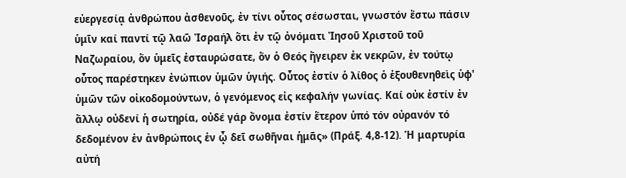εὐεργεσίᾳ ἀνθρώπου ἀσθενοῦς, ἐν τίνι οὗτος σέσωσται, γνωστόν ἔστω πάσιν ὑμῖν καί παντί τῷ λαῶ Ἰσραήλ ὅτι ἐν τῷ ὀνόματι Ἰησοῦ Χριστοῦ τοῦ Ναζωραίου, ὅν ὑμεῖς ἐσταυρώσατε, ὅν ὁ Θεός ἤγειρεν ἐκ νεκρῶν, ἐν τούτῳ οὗτος παρέστηκεν ἐνώπιον ὑμῶν ὑγιής. Οὗτος ἐστίν ὁ λίθος ὁ ἐξουθενηθεὶς ὑφ' ὑμῶν τῶν οἰκοδομούντων, ὁ γενόμενος εἰς κεφαλήν γωνίας. Καί οὐκ ἐστίν ἐν ἄλλῳ οὐδενί ἡ σωτηρία, οὐδέ γάρ ὄνομα ἐστίν ἕτερον ὑπό τόν οὐρανόν τό δεδομένον ἐν ἀνθρώποις ἐν ᾦ δεῖ σωθῆναι ἡμᾶς» (Πράξ. 4,8-12). Ἡ μαρτυρία αὐτή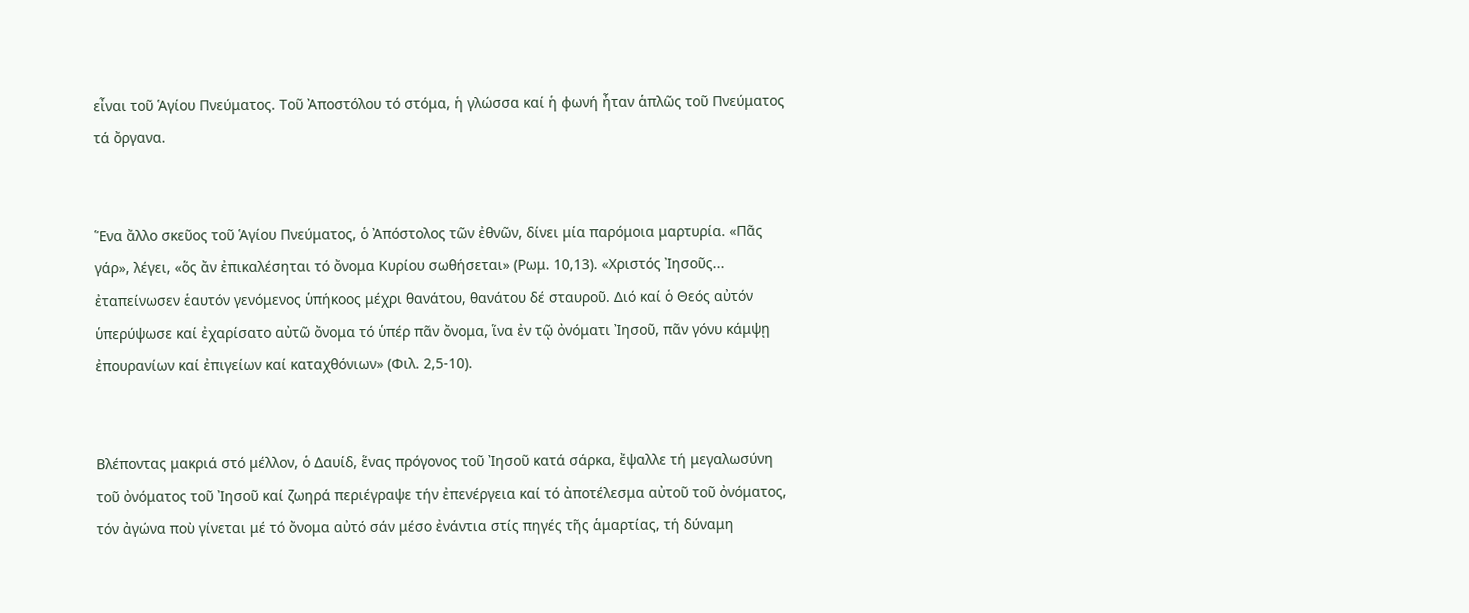εἶναι τοῦ Ἁγίου Πνεύματος. Τοῦ Ἀποστόλου τό στόμα, ἡ γλώσσα καί ἡ φωνή ἦταν ἁπλῶς τοῦ Πνεύματος τά ὄργανα.


Ἕνα ἄλλο σκεῦος τοῦ Ἁγίου Πνεύματος, ὁ Ἀπόστολος τῶν ἐθνῶν, δίνει μία παρόμοια μαρτυρία. «Πᾶς γάρ», λέγει, «ὅς ἄν ἐπικαλέσηται τό ὄνομα Κυρίου σωθήσεται» (Ρωμ. 10,13). «Χριστός Ἰησοῦς... ἐταπείνωσεν ἑαυτόν γενόμενος ὑπήκοος μέχρι θανάτου, θανάτου δέ σταυροῦ. Διό καί ὁ Θεός αὐτόν ὑπερύψωσε καί ἐχαρίσατο αὐτῶ ὄνομα τό ὑπέρ πᾶν ὄνομα, ἵνα ἐν τῷ ὀνόματι Ἰησοῦ, πᾶν γόνυ κάμψῃ ἐπουρανίων καί ἐπιγείων καί καταχθόνιων» (Φιλ. 2,5-10).


Βλέποντας μακριά στό μέλλον, ὁ Δαυίδ, ἕνας πρόγονος τοῦ Ἰησοῦ κατά σάρκα, ἔψαλλε τή μεγαλωσύνη τοῦ ὀνόματος τοῦ Ἰησοῦ καί ζωηρά περιέγραψε τήν ἐπενέργεια καί τό ἀποτέλεσμα αὐτοῦ τοῦ ὀνόματος, τόν ἀγώνα ποὺ γίνεται μέ τό ὄνομα αὐτό σάν μέσο ἐνάντια στίς πηγές τῆς ἁμαρτίας, τή δύναμη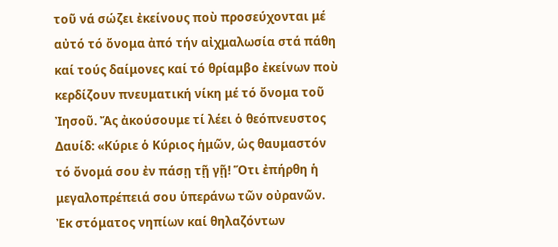τοῦ νά σώζει ἐκείνους ποὺ προσεύχονται μέ αὐτό τό ὄνομα ἀπό τήν αἰχμαλωσία στά πάθη καί τούς δαίμονες καί τό θρίαμβο ἐκείνων ποὺ κερδίζουν πνευματική νίκη μέ τό ὄνομα τοῦ Ἰησοῦ. Ἄς ἀκούσουμε τί λέει ὁ θεόπνευστος Δαυίδ: «Κύριε ὁ Κύριος ἡμῶν, ὡς θαυμαστόν τό ὄνομά σου ἐν πάσῃ τῇ γῇ! Ὅτι ἐπήρθη ἡ μεγαλοπρέπειά σου ὑπεράνω τῶν οὐρανῶν. Ἐκ στόματος νηπίων καί θηλαζόντων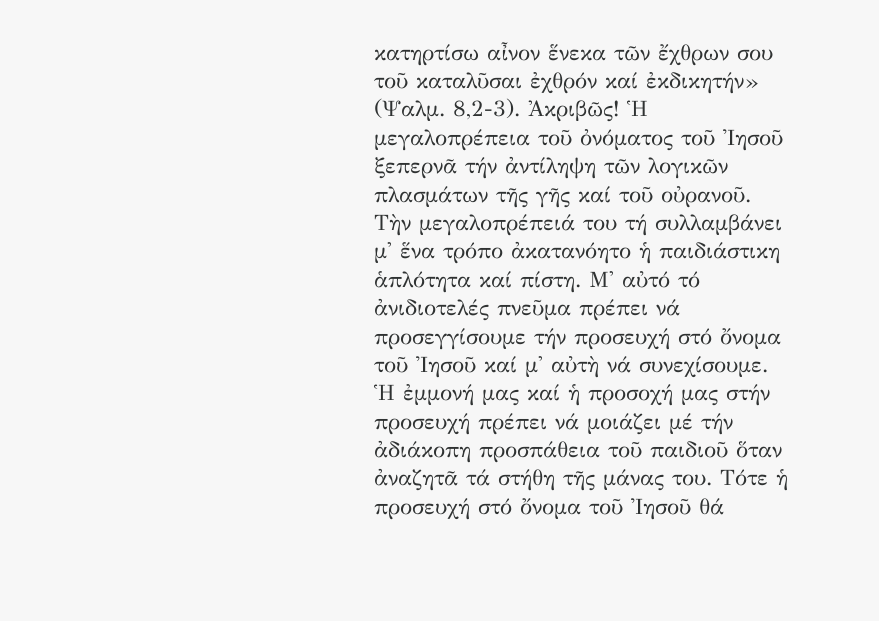κατηρτίσω αἶνον ἕνεκα τῶν ἔχθρων σου τοῦ καταλῦσαι ἐχθρόν καί ἐκδικητήν» (Ψαλμ. 8,2-3). Ἀκριβῶς! Ἡ μεγαλοπρέπεια τοῦ ὀνόματος τοῦ Ἰησοῦ ξεπερνᾶ τήν ἀντίληψη τῶν λογικῶν πλασμάτων τῆς γῆς καί τοῦ οὐρανοῦ. Τὴν μεγαλοπρέπειά του τή συλλαμβάνει μ' ἕνα τρόπο ἀκατανόητο ἡ παιδιάστικη ἁπλότητα καί πίστη. Μ' αὐτό τό ἀνιδιοτελές πνεῦμα πρέπει νά προσεγγίσουμε τήν προσευχή στό ὄνομα τοῦ Ἰησοῦ καί μ' αὐτὴ νά συνεχίσουμε. Ἡ ἐμμονή μας καί ἡ προσοχή μας στήν προσευχή πρέπει νά μοιάζει μέ τήν ἀδιάκοπη προσπάθεια τοῦ παιδιοῦ ὅταν ἀναζητᾶ τά στήθη τῆς μάνας του. Τότε ἡ προσευχή στό ὄνομα τοῦ Ἰησοῦ θά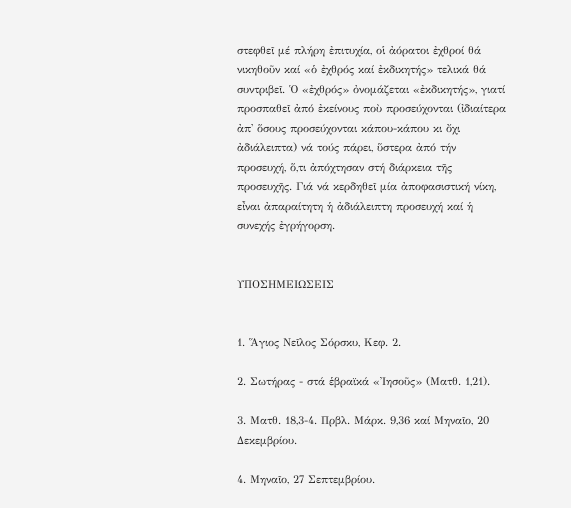στεφθεῖ μέ πλήρη ἐπιτυχία, οἱ ἀόρατοι ἐχθροί θά νικηθοῦν καί «ὁ ἐχθρός καί ἐκδικητής» τελικά θά συντριβεῖ. Ὁ «ἐχθρός» ὀνομάζεται «ἐκδικητής», γιατί προσπαθεῖ ἀπό ἐκείνους ποὺ προσεύχονται (ἰδιαίτερα ἀπ' ὅσους προσεύχονται κάπου-κάπου κι ὄχι ἀδιάλειπτα) νά τούς πάρει, ὕστερα ἀπό τήν προσευχή, ὅ,τι ἀπόχτησαν στή διάρκεια τῆς προσευχῆς. Γιά νά κερδηθεῖ μία ἀποφασιστική νίκη, εἶναι ἀπαραίτητη ἡ ἀδιάλειπτη προσευχή καί ἡ συνεχής ἐγρήγορση.


ΥΠΟΣΗΜΕΙΩΣΕΙΣ


1. Ἅγιος Νεῖλος Σόρσκυ, Κεφ. 2.

2. Σωτήρας - στά ἑβραϊκά «Ἰησοῦς» (Ματθ. 1,21).

3. Ματθ. 18,3-4. Πρβλ. Μάρκ. 9,36 καί Μηναῖο, 20 Δεκεμβρίου.

4. Μηναῖο, 27 Σεπτεμβρίου.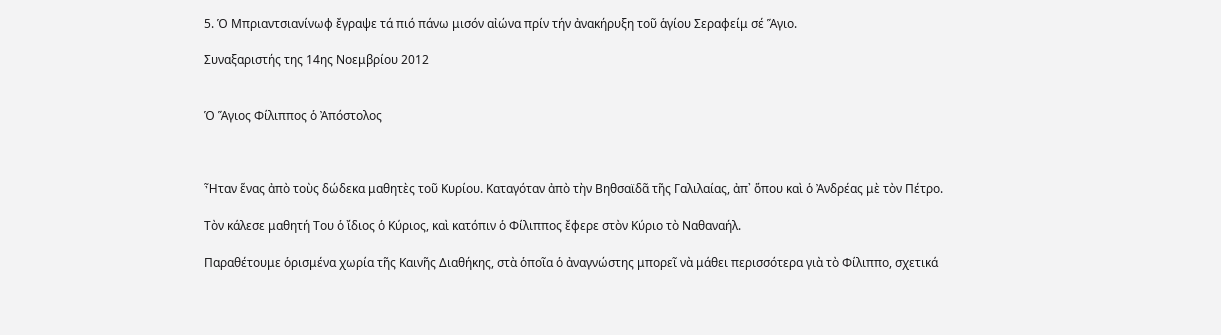5. Ὁ Μπριαντσιανίνωφ ἔγραψε τά πιό πάνω μισόν αἰώνα πρίν τήν ἀνακήρυξη τοῦ ἁγίου Σεραφείμ σέ Ἅγιο.

Συναξαριστής της 14ης Νοεμβρίου 2012


Ὁ Ἅγιος Φίλιππος ὁ Ἀπόστολος



Ἦταν ἕνας ἀπὸ τοὺς δώδεκα μαθητὲς τοῦ Κυρίου. Καταγόταν ἀπὸ τὴν Βηθσαϊδᾶ τῆς Γαλιλαίας, ἀπ᾿ ὅπου καὶ ὁ Ἀνδρέας μὲ τὸν Πέτρο.

Τὸν κάλεσε μαθητή Του ὁ ἴδιος ὁ Κύριος, καὶ κατόπιν ὁ Φίλιππος ἔφερε στὸν Κύριο τὸ Ναθαναήλ.

Παραθέτουμε ὁρισμένα χωρία τῆς Καινῆς Διαθήκης, στὰ ὁποῖα ὁ ἀναγνώστης μπορεῖ νὰ μάθει περισσότερα γιὰ τὸ Φίλιππο, σχετικά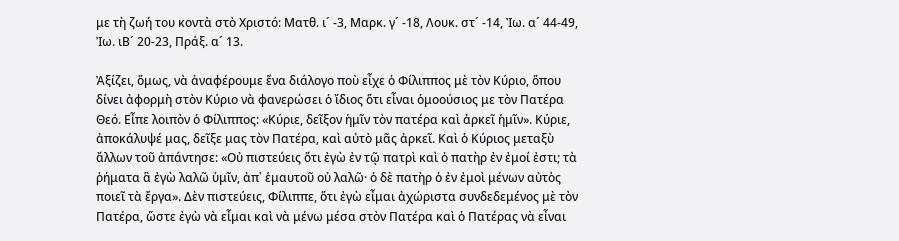με τὴ ζωή του κοντὰ στὸ Χριστό: Ματθ. ι´ -3, Μαρκ. γ´ -18, Λουκ. στ´ -14, Ἰω. α´ 44-49, Ἰω. ιΒ´ 20-23, Πράξ. α´ 13.

Ἀξίζει, ὅμως, νὰ ἀναφέρουμε ἕνα διάλογο ποὺ εἶχε ὁ Φίλιππος μὲ τὸν Κύριο, ὅπου δίνει ἀφορμὴ στὸν Κύριο νὰ φανερώσει ὁ ἴδιος ὅτι εἶναι ὁμοούσιος με τὸν Πατέρα Θεό. Εἶπε λοιπὸν ὁ Φίλιππος: «Κύριε, δεῖξον ἡμῖν τὸν πατέρα καὶ ἀρκεῖ ἡμῖν». Κύριε, ἀποκάλυψέ μας, δεῖξε μας τὸν Πατέρα, καὶ αὐτὸ μᾶς ἀρκεῖ. Καὶ ὁ Κύριος μεταξὺ ἄλλων τοῦ ἀπάντησε: «Οὐ πιστεύεις ὅτι ἐγὼ ἐν τῷ πατρὶ καὶ ὁ πατὴρ ἐν ἐμοί ἐστι; τὰ ῥήματα ἃ ἐγὼ λαλῶ ὑμῖν, ἀπ᾿ ἑμαυτοῦ οὐ λαλῶ· ὁ δὲ πατὴρ ὁ ἐν ἐμοὶ μένων αὐτὸς ποιεῖ τὰ ἔργα». Δὲν πιστεύεις, Φίλιππε, ὅτι ἐγὼ εἶμαι ἀχώριστα συνδεδεμένος μὲ τὸν Πατέρα, ὥστε ἐγὼ νὰ εἶμαι καὶ νὰ μένω μέσα στὸν Πατέρα καὶ ὁ Πατέρας νὰ εἶναι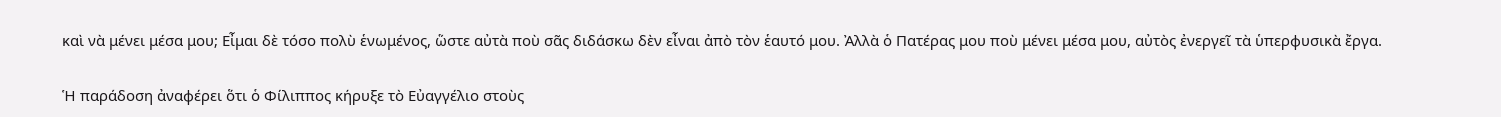καὶ νὰ μένει μέσα μου; Εἶμαι δὲ τόσο πολὺ ἑνωμένος, ὥστε αὐτὰ ποὺ σᾶς διδάσκω δὲν εἶναι ἀπὸ τὸν ἑαυτό μου. Ἀλλὰ ὁ Πατέρας μου ποὺ μένει μέσα μου, αὐτὸς ἐνεργεῖ τὰ ὑπερφυσικὰ ἔργα.

Ἡ παράδοση ἀναφέρει ὅτι ὁ Φίλιππος κήρυξε τὸ Εὐαγγέλιο στοὺς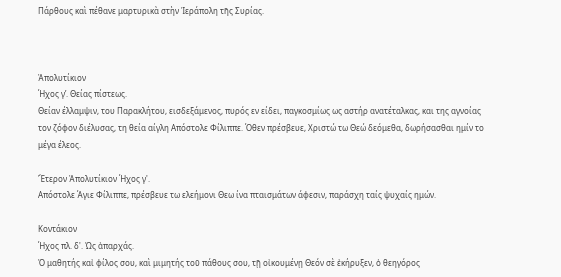Πάρθους καὶ πέθανε μαρτυρικὰ στὴν Ἱεράπολη τῆς Συρίας.



Ἀπολυτίκιον
Ήχος γ’. Θείας πίστεως.
Θείαν έλλαμψιν, του Παρακλήτου, εισδεξάμενος, πυρός εν είδει, παγκοσμίως ως αστήρ ανατέταλκας, και της αγνοίας τον ζόφον διέλυσας, τη θεία αίγλη Απόστολε Φίλιππε. Όθεν πρέσβευε, Χριστώ τω Θεώ δεόμεθα, δωρήσασθαι ημίν το μέγα έλεος.

Ἕτερον Ἀπολυτίκιον Ήχος γ'.
Απόστολε Άγιε Φίλιππε, πρέσβευε τω ελεήμονι Θεω ίνα πταισμάτων άφεσιν, παράσχη ταίς ψυχαίς ημών.

Κοντάκιον
Ήχος πλ. δ'. Ὡς ἀπαρχάς.
Ὁ μαθητής καἰ φίλος σου, καὶ μιμητής τοῦ πάθους σου, τῇ οἰκουμένῃ Θεόν σὲ ἐκήρυξεν, ὁ θεηγόρος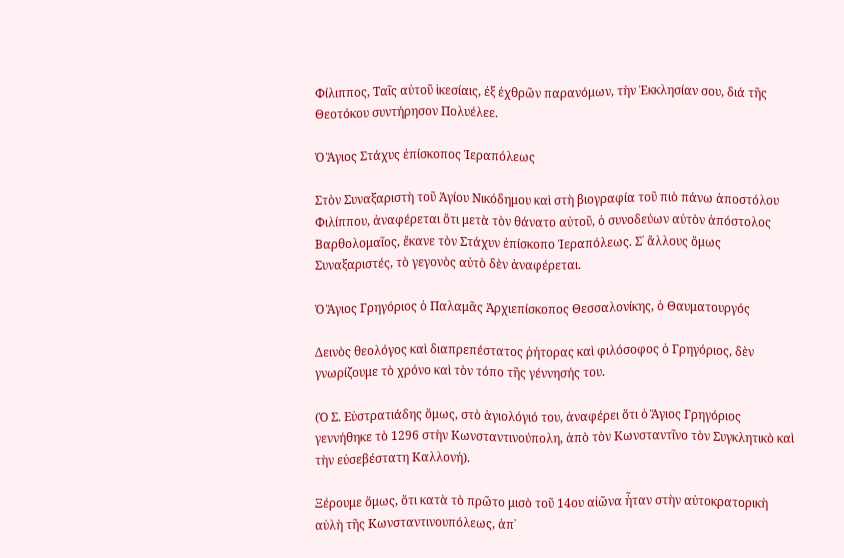Φίλιππος, Ταῖς αὐτοῦ ἱκεσίαις, ἐξ ἐχθρῶν παρανόμων, τὴν Ἐκκλησίαν σου, διά τῆς Θεοτόκου συντήρησον Πολυέλεε.

Ὁ Ἅγιος Στάχυς ἐπίσκοπος Ἱεραπόλεως

Στὸν Συναξαριστὴ τοῦ Ἁγίου Νικόδημου καὶ στὴ βιογραφία τοῦ πιὸ πάνω ἀποστόλου Φιλίππου, ἀναφέρεται ὅτι μετὰ τὸν θάνατο αὐτοῦ, ὁ συνοδεύων αὐτὸν ἀπόστολος Βαρθολομαῖος, ἔκανε τὸν Στάχυν ἐπίσκοπο Ἱεραπόλεως. Σ᾿ ἄλλους ὅμως Συναξαριστές, τὸ γεγονὸς αὐτὸ δὲν ἀναφέρεται.

Ὁ Ἅγιος Γρηγόριος ὁ Παλαμᾶς Ἀρχιεπίσκοπος Θεσσαλονίκης, ὁ Θαυματουργός

Δεινὸς θεολόγος καὶ διαπρεπέστατος ῥήτορας καὶ φιλόσοφος ὁ Γρηγόριος, δὲν γνωρίζουμε τὸ χρόνο καὶ τὸν τόπο τῆς γέννησής του.

(Ὁ Σ. Εὐστρατιάδης ὅμως, στὸ ἁγιολόγιό του, ἀναφέρει ὅτι ὁ Ἅγιος Γρηγόριος γεννήθηκε τὸ 1296 στὴν Κωνσταντινούπολη, ἀπὸ τὸν Κωνσταντῖνο τὸν Συγκλητικὸ καὶ τὴν εὐσεβέστατη Καλλονή).

Ξέρουμε ὅμως, ὅτι κατὰ τὸ πρῶτο μισὸ τοῦ 14ου αἰῶνα ἦταν στὴν αὐτοκρατορικὴ αὐλὴ τῆς Κωνσταντινουπόλεως, ἀπ᾿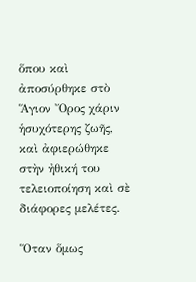ὅπου καὶ ἀποσύρθηκε στὸ Ἅγιον Ὄρος χάριν ἡσυχότερης ζωῆς, καὶ ἀφιερώθηκε στὴν ἠθική του τελειοποίηση καὶ σὲ διάφορες μελέτες.

Ὅταν ὅμως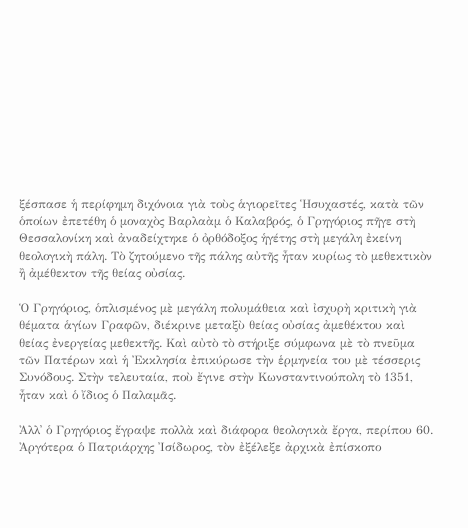ξέσπασε ἡ περίφημη διχόνοια γιὰ τοὺς ἁγιορεῖτες Ἡσυχαστές, κατὰ τῶν ὁποίων ἐπετέθη ὁ μοναχὸς Βαρλαὰμ ὁ Καλαβρός, ὁ Γρηγόριος πῆγε στὴ Θεσσαλονίκη καὶ ἀναδείχτηκε ὁ ὀρθόδοξος ἡγέτης στὴ μεγάλη ἐκείνη θεολογικὴ πάλη. Τὸ ζητούμενο τῆς πάλης αὐτῆς ἦταν κυρίως τὸ μεθεκτικὸν ἢ ἀμέθεκτον τῆς θείας οὐσίας.

Ὁ Γρηγόριος, ὁπλισμένος μὲ μεγάλη πολυμάθεια καὶ ἰσχυρὴ κριτικὴ γιὰ θέματα ἁγίων Γραφῶν, διέκρινε μεταξὺ θείας οὐσίας ἀμεθέκτου καὶ θείας ἐνεργείας μεθεκτῆς. Καὶ αὐτὸ τὸ στήριξε σύμφωνα μὲ τὸ πνεῦμα τῶν Πατέρων καὶ ἡ Ἐκκλησία ἐπικύρωσε τὴν ἑρμηνεία του μὲ τέσσερις Συνόδους. Στὴν τελευταία, ποὺ ἔγινε στὴν Κωνσταντινούπολη τὸ 1351, ἦταν καὶ ὁ ἴδιος ὁ Παλαμᾶς.

Ἀλλ᾿ ὁ Γρηγόριος ἔγραψε πολλὰ καὶ διάφορα θεολογικὰ ἔργα, περίπου 60. Ἀργότερα ὁ Πατριάρχης Ἰσίδωρος, τὸν ἐξέλεξε ἀρχικὰ ἐπίσκοπο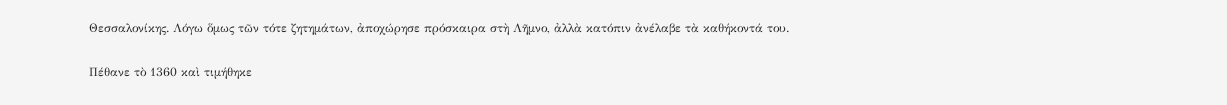Θεσσαλονίκης. Λόγω ὅμως τῶν τότε ζητημάτων, ἀποχώρησε πρόσκαιρα στὴ Λῆμνο, ἀλλὰ κατόπιν ἀνέλαβε τὰ καθήκοντά του.

Πέθανε τὸ 1360 καὶ τιμήθηκε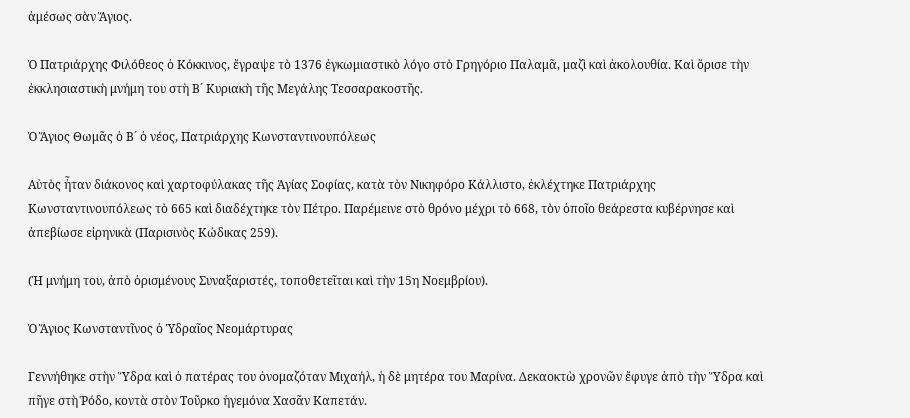ἀμέσως σὰν Ἅγιος.

Ὁ Πατριάρχης Φιλόθεος ὁ Κόκκινος, ἔγραψε τὸ 1376 ἐγκωμιαστικὸ λόγο στὸ Γρηγόριο Παλαμᾶ, μαζὶ καὶ ἀκολουθία. Καὶ ὅρισε τὴν ἐκκλησιαστικὴ μνήμη του στὴ Β´ Κυριακὴ τῆς Μεγάλης Τεσσαρακοστῆς.

Ὁ Ἅγιος Θωμᾶς ὁ Β´ ὁ νέος, Πατριάρχης Κωνσταντινουπόλεως

Αὐτὸς ἦταν διάκονος καὶ χαρτοφύλακας τῆς Ἁγίας Σοφίας, κατὰ τὸν Νικηφόρο Κάλλιστο, ἐκλέχτηκε Πατριάρχης Κωνσταντινουπόλεως τὸ 665 καὶ διαδέχτηκε τὸν Πέτρο. Παρέμεινε στὸ θρόνο μέχρι τὸ 668, τὸν ὁποῖο θεάρεστα κυβέρνησε καὶ ἀπεβίωσε εἰρηνικὰ (Παρισινὸς Κώδικας 259).

(Ἡ μνήμη του, ἀπὸ ὁρισμένους Συναξαριστές, τοποθετεῖται καὶ τὴν 15η Νοεμβρίου).

Ὁ Ἅγιος Κωνσταντῖνος ὁ Ὑδραῖος Νεομάρτυρας

Γεννήθηκε στὴν Ὕδρα καὶ ὁ πατέρας του ὀνομαζόταν Μιχαήλ, ἡ δὲ μητέρα του Μαρίνα. Δεκαοκτὼ χρονῶν ἔφυγε ἀπὸ τὴν Ὕδρα καὶ πῆγε στὴ Ῥόδο, κοντὰ στὸν Τοῦρκο ἡγεμόνα Χασᾶν Καπετάν.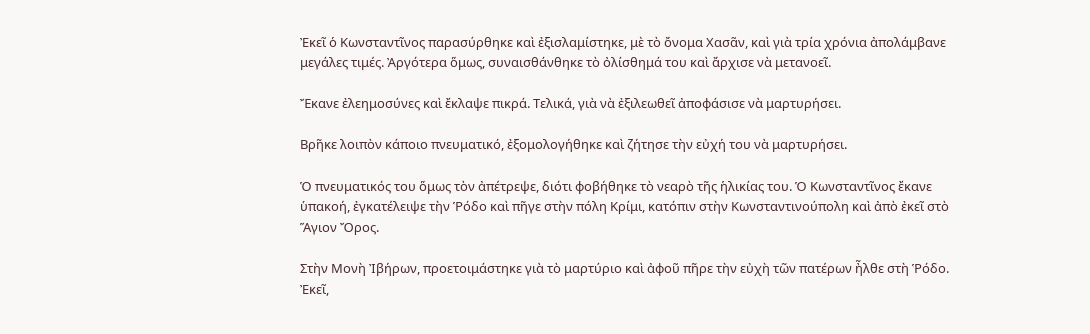Ἐκεῖ ὁ Κωνσταντῖνος παρασύρθηκε καὶ ἐξισλαμίστηκε, μὲ τὸ ὄνομα Χασᾶν, καὶ γιὰ τρία χρόνια ἀπολάμβανε μεγάλες τιμές. Ἀργότερα ὅμως, συναισθάνθηκε τὸ ὀλίσθημά του καὶ ἄρχισε νὰ μετανοεῖ.

Ἔκανε ἐλεημοσύνες καὶ ἔκλαψε πικρά. Τελικά, γιὰ νὰ ἐξιλεωθεῖ ἀποφάσισε νὰ μαρτυρήσει.

Βρῆκε λοιπὸν κάποιο πνευματικό, ἐξομολογήθηκε καὶ ζήτησε τὴν εὐχή του νὰ μαρτυρήσει.

Ὁ πνευματικός του ὅμως τὸν ἀπέτρεψε, διότι φοβήθηκε τὸ νεαρὸ τῆς ἡλικίας του. Ὁ Κωνσταντῖνος ἔκανε ὑπακοή, ἐγκατέλειψε τὴν Ῥόδο καὶ πῆγε στὴν πόλη Κρίμι, κατόπιν στὴν Κωνσταντινούπολη καὶ ἀπὸ ἐκεῖ στὸ Ἅγιον Ὄρος.

Στὴν Μονὴ Ἰβήρων, προετοιμάστηκε γιὰ τὸ μαρτύριο καὶ ἀφοῦ πῆρε τὴν εὐχὴ τῶν πατέρων ἦλθε στὴ Ῥόδο. Ἐκεῖ,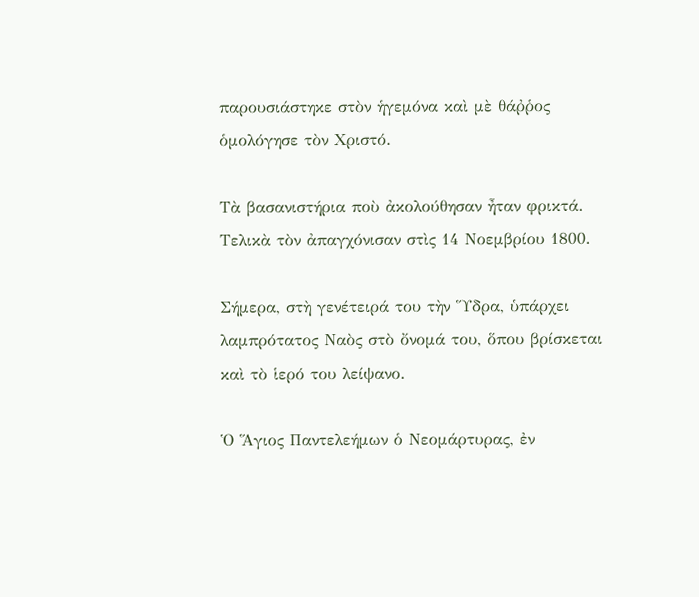παρουσιάστηκε στὸν ἡγεμόνα καὶ μὲ θάῤῥος ὁμολόγησε τὸν Χριστό.

Τὰ βασανιστήρια ποὺ ἀκολούθησαν ἦταν φρικτά. Τελικὰ τὸν ἀπαγχόνισαν στὶς 14 Νοεμβρίου 1800.

Σήμερα, στὴ γενέτειρά του τὴν Ὕδρα, ὑπάρχει λαμπρότατος Ναὸς στὸ ὄνομά του, ὅπου βρίσκεται καὶ τὸ ἱερό του λείψανο.

Ὁ Ἅγιος Παντελεήμων ὁ Νεομάρτυρας, ἐν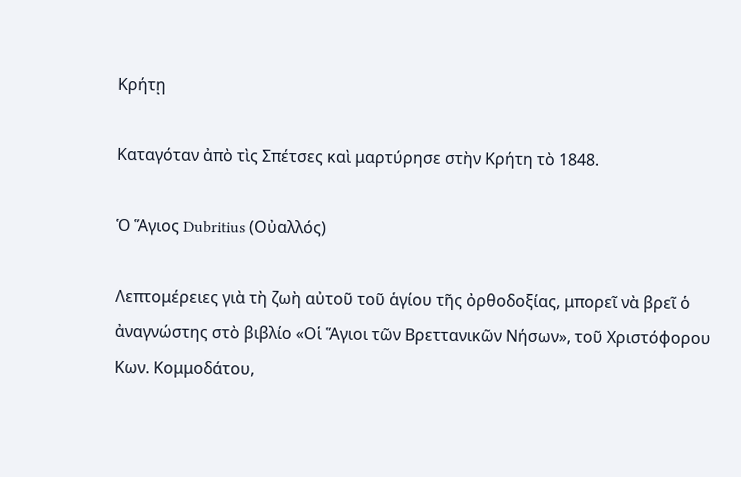Κρήτῃ

Καταγόταν ἀπὸ τὶς Σπέτσες καὶ μαρτύρησε στὴν Κρήτη τὸ 1848.

Ὁ Ἅγιος Dubritius (Οὐαλλός)

Λεπτομέρειες γιὰ τὴ ζωὴ αὐτοῦ τοῦ ἁγίου τῆς ὀρθοδοξίας, μπορεῖ νὰ βρεῖ ὁ ἀναγνώστης στὸ βιβλίο «Οἱ Ἅγιοι τῶν Βρεττανικῶν Νήσων», τοῦ Χριστόφορου Κων. Κομμοδάτου,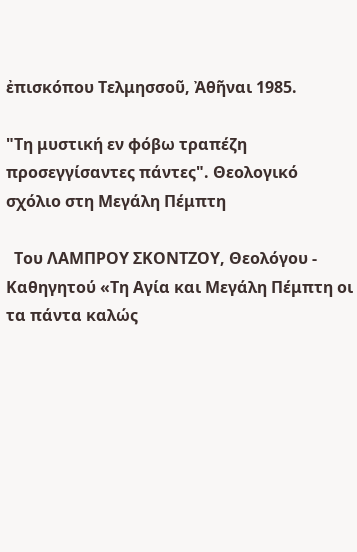ἐπισκόπου Τελμησσοῦ, Ἀθῆναι 1985.

"Τη μυστική εν φόβω τραπέζη προσεγγίσαντες πάντες". Θεολογικό σχόλιο στη Μεγάλη Πέμπτη

  Του ΛΑΜΠΡΟΥ ΣΚΟΝΤΖΟΥ, Θεολόγου - Καθηγητού «Τη Αγία και Μεγάλη Πέμπτη οι τα πάντα καλώς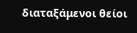διαταξάμενοι θείοι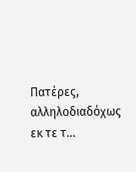Πατέρες, αλληλοδιαδόχως εκ τε τ...